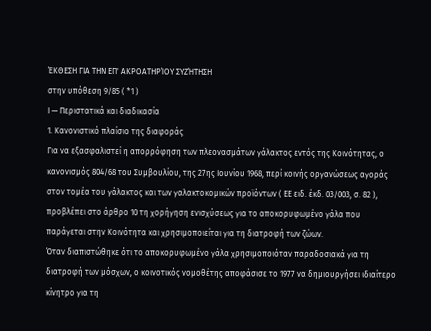ΈΚΘΕΣΗ ΓΙΑ ΤΗΝ ΕΠ' ΑΚΡΟΑΤΗΡΊΟΥ ΣΥΖΉΤΗΣΗ
στην υπόθεση 9/85 ( *1 )
Ι — Περιστατικά και διαδικασία
1. Κανονιστικό πλαίσιο της διαφοράς
Για να εξασφαλιστεί η απορρόφηση των πλεονασμάτων γάλακτος εντός της Κοινότητας, ο κανονισμός 804/68 του Συμβουλίου, της 27ης Ιουνίου 1968, περί κοινής οργανώσεως αγοράς στον τομέα του γάλακτος και των γαλακτοκομικών προϊόντων ( ΕΕ ειδ. έκδ. 03/003, σ. 82 ), προβλέπει στο άρθρο 10 τη χορήγηση ενισχύσεως για το αποκορυφωμένο γάλα που παράγεται στην Κοινότητα και χρησιμοποιείται για τη διατροφή των ζώων.
Όταν διαπιστώθηκε ότι το αποκορυφωμένο γάλα χρησιμοποιόταν παραδοσιακά για τη διατροφή των μόσχων, ο κοινοτικός νομοθέτης αποφάσισε το 1977 να δημιουργήσει ιδιαίτερο κίνητρο για τη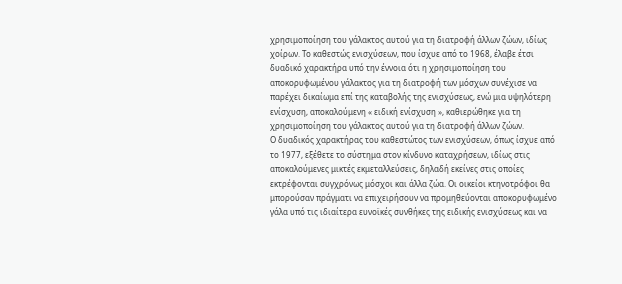χρησιμοποίηση του γάλακτος αυτού για τη διατροφή άλλων ζώων, ιδίως χοίρων. Το καθεστώς ενισχύσεων, που ίσχυε από το 1968, έλαβε έτσι δυαδικό χαρακτήρα υπό την έννοια ότι η χρησιμοποίηση του αποκορυφωμένου γάλακτος για τη διατροφή των μόσχων συνέχισε να παρέχει δικαίωμα επί της καταβολής της ενισχύσεως, ενώ μια υψηλότερη ενίσχυση, αποκαλούμενη « ειδική ενίσχυση », καθιερώθηκε για τη χρησιμοποίηση του γάλακτος αυτού για τη διατροφή άλλων ζώων.
Ο δυαδικός χαρακτήρας του καθεστώτος των ενισχύσεων, όπως ίσχυε από το 1977, εξέθετε το σύστημα στον κίνδυνο καταχρήσεων, ιδίως στις αποκαλούμενες μικτές εκμεταλλεύσεις, δηλαδή εκείνες στις οποίες εκτρέφονται συγχρόνως μόσχοι και άλλα ζώα. Οι οικείοι κτηνοτρόφοι θα μπορούσαν πράγματι να επιχειρήσουν να προμηθεύονται αποκορυφωμένο γάλα υπό τις ιδιαίτερα ευνοϊκές συνθήκες της ειδικής ενισχύσεως και να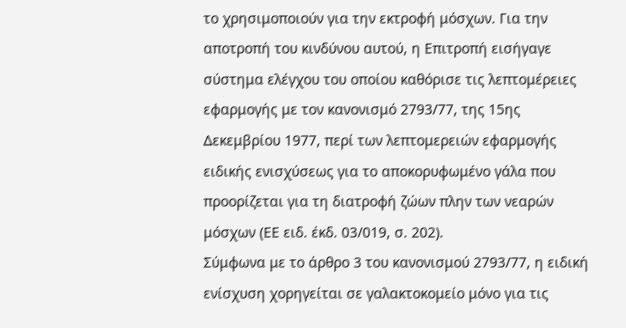το χρησιμοποιούν για την εκτροφή μόσχων. Για την αποτροπή του κινδύνου αυτού, η Επιτροπή εισήγαγε σύστημα ελέγχου του οποίου καθόρισε τις λεπτομέρειες εφαρμογής με τον κανονισμό 2793/77, της 15ης Δεκεμβρίου 1977, περί των λεπτομερειών εφαρμογής ειδικής ενισχύσεως για το αποκορυφωμένο γάλα που προορίζεται για τη διατροφή ζώων πλην των νεαρών μόσχων (ΕΕ ειδ. έκδ. 03/019, σ. 202).
Σύμφωνα με το άρθρο 3 του κανονισμού 2793/77, η ειδική ενίσχυση χορηγείται σε γαλακτοκομείο μόνο για τις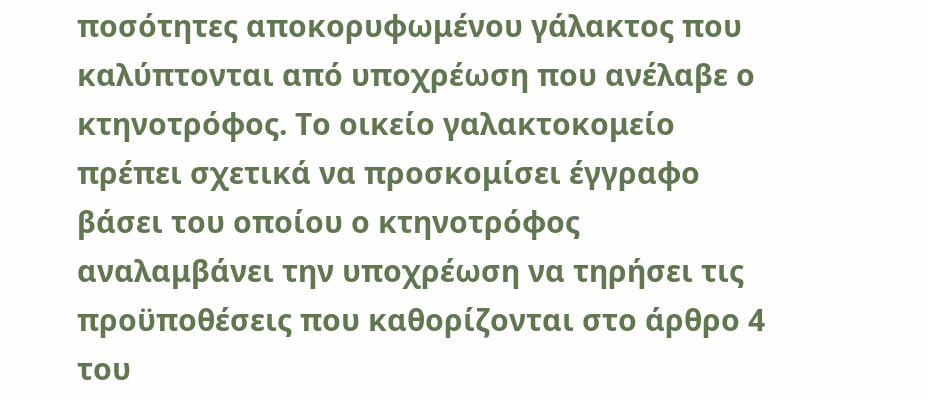ποσότητες αποκορυφωμένου γάλακτος που καλύπτονται από υποχρέωση που ανέλαβε ο κτηνοτρόφος. Το οικείο γαλακτοκομείο πρέπει σχετικά να προσκομίσει έγγραφο βάσει του οποίου ο κτηνοτρόφος αναλαμβάνει την υποχρέωση να τηρήσει τις προϋποθέσεις που καθορίζονται στο άρθρο 4 του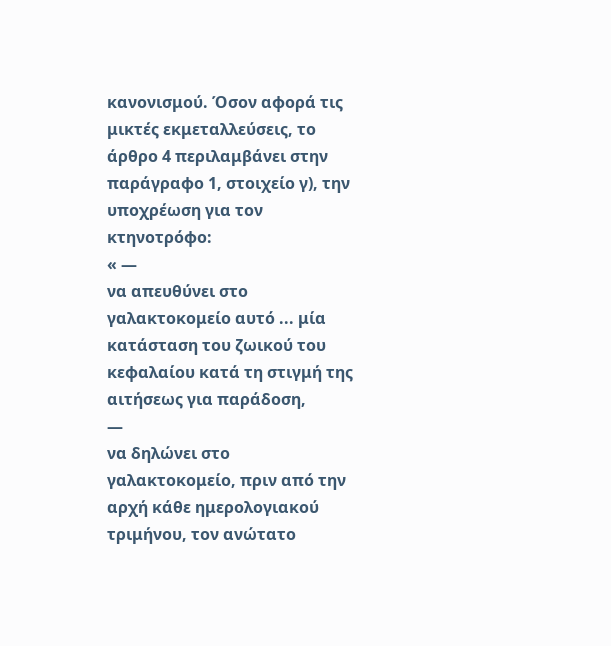κανονισμού. Όσον αφορά τις μικτές εκμεταλλεύσεις, το άρθρο 4 περιλαμβάνει στην παράγραφο 1, στοιχείο γ), την υποχρέωση για τον κτηνοτρόφο:
« —
να απευθύνει στο γαλακτοκομείο αυτό ... μία κατάσταση του ζωικού του κεφαλαίου κατά τη στιγμή της αιτήσεως για παράδοση,
—
να δηλώνει στο γαλακτοκομείο, πριν από την αρχή κάθε ημερολογιακού τριμήνου, τον ανώτατο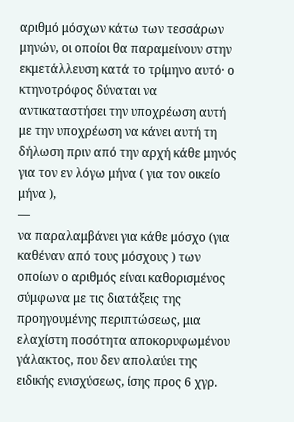αριθμό μόσχων κάτω των τεσσάρων μηνών, οι οποίοι θα παραμείνουν στην εκμετάλλευση κατά το τρίμηνο αυτό· ο κτηνοτρόφος δύναται να αντικαταστήσει την υποχρέωση αυτή με την υποχρέωση να κάνει αυτή τη δήλωση πριν από την αρχή κάθε μηνός για τον εν λόγω μήνα ( για τον οικείο μήνα ),
—
να παραλαμβάνει για κάθε μόσχο (για καθέναν από τους μόσχους ) των οποίων ο αριθμός είναι καθορισμένος σύμφωνα με τις διατάξεις της προηγουμένης περιπτώσεως, μια ελαχίστη ποσότητα αποκορυφωμένου γάλακτος, που δεν απολαύει της ειδικής ενισχύσεως, ίσης προς 6 χγρ.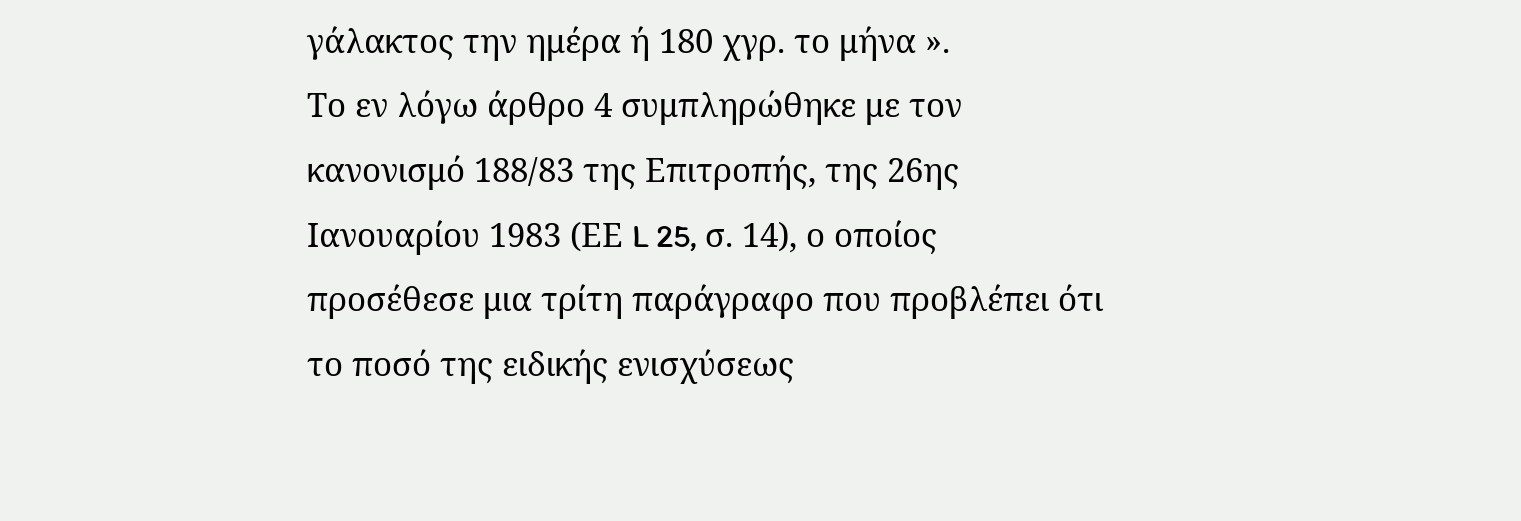γάλακτος την ημέρα ή 180 χγρ. το μήνα ».
Το εν λόγω άρθρο 4 συμπληρώθηκε με τον κανονισμό 188/83 της Επιτροπής, της 26ης Ιανουαρίου 1983 (ΕΕ L 25, σ. 14), ο οποίος προσέθεσε μια τρίτη παράγραφο που προβλέπει ότι το ποσό της ειδικής ενισχύσεως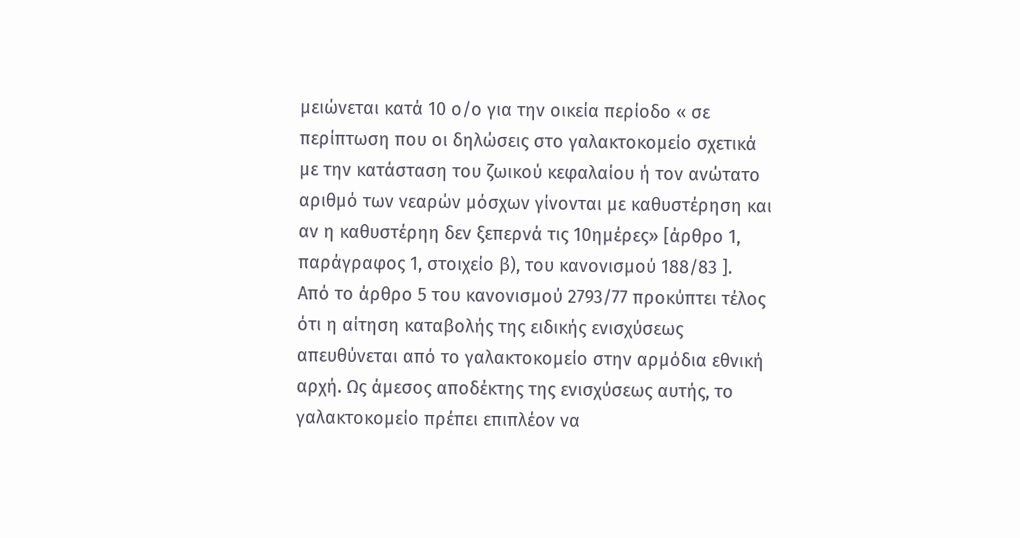μειώνεται κατά 10 ο/ο για την οικεία περίοδο « σε περίπτωση που οι δηλώσεις στο γαλακτοκομείο σχετικά με την κατάσταση του ζωικού κεφαλαίου ή τον ανώτατο αριθμό των νεαρών μόσχων γίνονται με καθυστέρηση και αν η καθυστέρηη δεν ξεπερνά τις 10ημέρες» [άρθρο 1, παράγραφος 1, στοιχείο β), του κανονισμού 188/83 ].
Από το άρθρο 5 του κανονισμού 2793/77 προκύπτει τέλος ότι η αίτηση καταβολής της ειδικής ενισχύσεως απευθύνεται από το γαλακτοκομείο στην αρμόδια εθνική αρχή. Ως άμεσος αποδέκτης της ενισχύσεως αυτής, το γαλακτοκομείο πρέπει επιπλέον να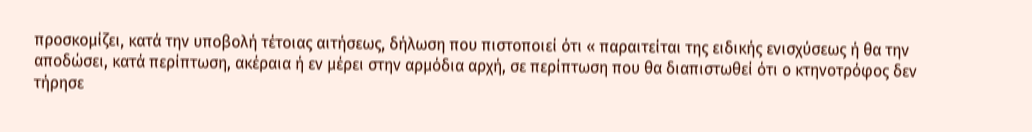προσκομίζει, κατά την υποβολή τέτοιας αιτήσεως, δήλωση που πιστοποιεί ότι « παραιτείται της ειδικής ενισχύσεως ή θα την αποδώσει, κατά περίπτωση, ακέραια ή εν μέρει στην αρμόδια αρχή, σε περίπτωση που θα διαπιστωθεί ότι ο κτηνοτρόφος δεν τήρησε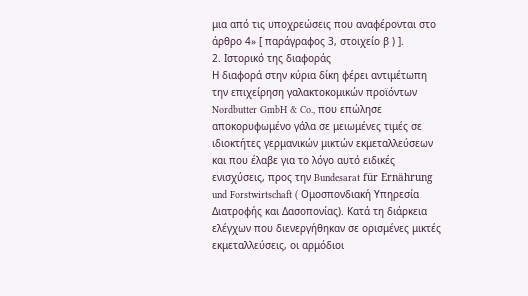μια από τις υποχρεώσεις που αναφέρονται στο άρθρο 4» [ παράγραφος 3, στοιχείο β ) ].
2. Ιστορικό της διαφοράς
Η διαφορά στην κύρια δίκη φέρει αντιμέτωπη την επιχείρηση γαλακτοκομικών προϊόντων Nordbutter GmbH & Co., που επώλησε αποκορυφωμένο γάλα σε μειωμένες τιμές σε ιδιοκτήτες γερμανικών μικτών εκμεταλλεύσεων και που έλαβε για το λόγο αυτό ειδικές ενισχύσεις, προς την Bundesarat für Ernährung und Forstwirtschaft ( Ομοσπονδιακή Υπηρεσία Διατροφής και Δασοπονίας). Κατά τη διάρκεια ελέγχων που διενεργήθηκαν σε ορισμένες μικτές εκμεταλλεύσεις, οι αρμόδιοι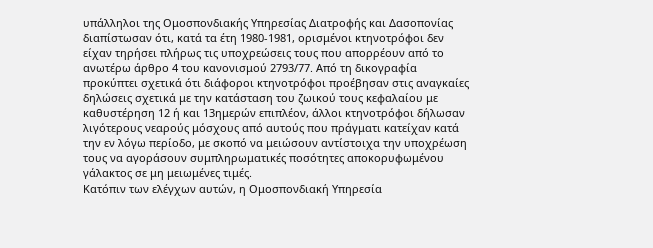υπάλληλοι της Ομοσπονδιακής Υπηρεσίας Διατροφής και Δασοπονίας διαπίστωσαν ότι, κατά τα έτη 1980-1981, ορισμένοι κτηνοτρόφοι δεν είχαν τηρήσει πλήρως τις υποχρεώσεις τους που απορρέουν από το ανωτέρω άρθρο 4 του κανονισμού 2793/77. Από τη δικογραφία προκύπτει σχετικά ότι διάφοροι κτηνοτρόφοι προέβησαν στις αναγκαίες δηλώσεις σχετικά με την κατάσταση του ζωικού τους κεφαλαίου με καθυστέρηση 12 ή και 13ημερών επιπλέον, άλλοι κτηνοτρόφοι δήλωσαν λιγότερους νεαρούς μόσχους από αυτούς που πράγματι κατείχαν κατά την εν λόγω περίοδο, με σκοπό να μειώσουν αντίστοιχα την υποχρέωση τους να αγοράσουν συμπληρωματικές ποσότητες αποκορυφωμένου γάλακτος σε μη μειωμένες τιμές.
Κατόπιν των ελέγχων αυτών, η Ομοσπονδιακή Υπηρεσία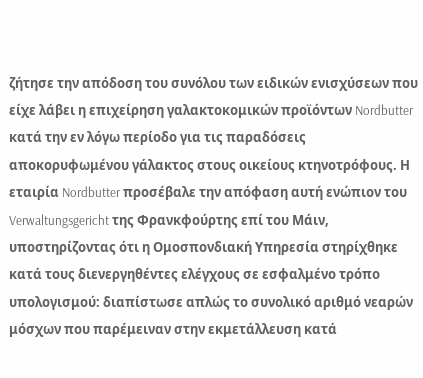ζήτησε την απόδοση του συνόλου των ειδικών ενισχύσεων που είχε λάβει η επιχείρηση γαλακτοκομικών προϊόντων Nordbutter κατά την εν λόγω περίοδο για τις παραδόσεις αποκορυφωμένου γάλακτος στους οικείους κτηνοτρόφους. Η εταιρία Nordbutter προσέβαλε την απόφαση αυτή ενώπιον του Verwaltungsgericht της Φρανκφούρτης επί του Μάιν, υποστηρίζοντας ότι η Ομοσπονδιακή Υπηρεσία στηρίχθηκε κατά τους διενεργηθέντες ελέγχους σε εσφαλμένο τρόπο υπολογισμού: διαπίστωσε απλώς το συνολικό αριθμό νεαρών μόσχων που παρέμειναν στην εκμετάλλευση κατά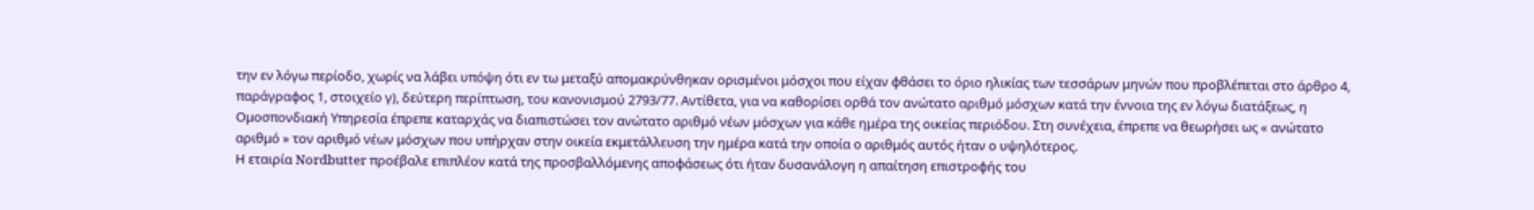την εν λόγω περίοδο, χωρίς να λάβει υπόψη ότι εν τω μεταξύ απομακρύνθηκαν ορισμένοι μόσχοι που είχαν φθάσει το όριο ηλικίας των τεσσάρων μηνών που προβλέπεται στο άρθρο 4, παράγραφος 1, στοιχείο γ), δεύτερη περίπτωση, του κανονισμού 2793/77. Αντίθετα, για να καθορίσει ορθά τον ανώτατο αριθμό μόσχων κατά την έννοια της εν λόγω διατάξεως, η Ομοσπονδιακή Υπηρεσία έπρεπε καταρχάς να διαπιστώσει τον ανώτατο αριθμό νέων μόσχων για κάθε ημέρα της οικείας περιόδου. Στη συνέχεια, έπρεπε να θεωρήσει ως « ανώτατο αριθμό » τον αριθμό νέων μόσχων που υπήρχαν στην οικεία εκμετάλλευση την ημέρα κατά την οποία ο αριθμός αυτός ήταν ο υψηλότερος.
Η εταιρία Nordbutter προέβαλε επιπλέον κατά της προσβαλλόμενης αποφάσεως ότι ήταν δυσανάλογη η απαίτηση επιστροφής του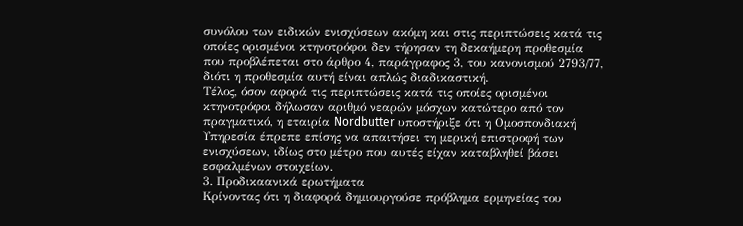συνόλου των ειδικών ενισχύσεων ακόμη και στις περιπτώσεις κατά τις οποίες ορισμένοι κτηνοτρόφοι δεν τήρησαν τη δεκαήμερη προθεσμία που προβλέπεται στο άρθρο 4, παράγραφος 3, του κανονισμού 2793/77, διότι η προθεσμία αυτή είναι απλώς διαδικαστική.
Τέλος, όσον αφορά τις περιπτώσεις κατά τις οποίες ορισμένοι κτηνοτρόφοι δήλωσαν αριθμό νεαρών μόσχων κατώτερο από τον πραγματικό, η εταιρία Nordbutter υποστήριξε ότι η Ομοσπονδιακή Υπηρεσία έπρεπε επίσης να απαιτήσει τη μερική επιστροφή των ενισχύσεων, ιδίως στο μέτρο που αυτές είχαν καταβληθεί βάσει εσφαλμένων στοιχείων.
3. Προδικαανικά ερωτήματα
Κρίνοντας ότι η διαφορά δημιουργούσε πρόβλημα ερμηνείας του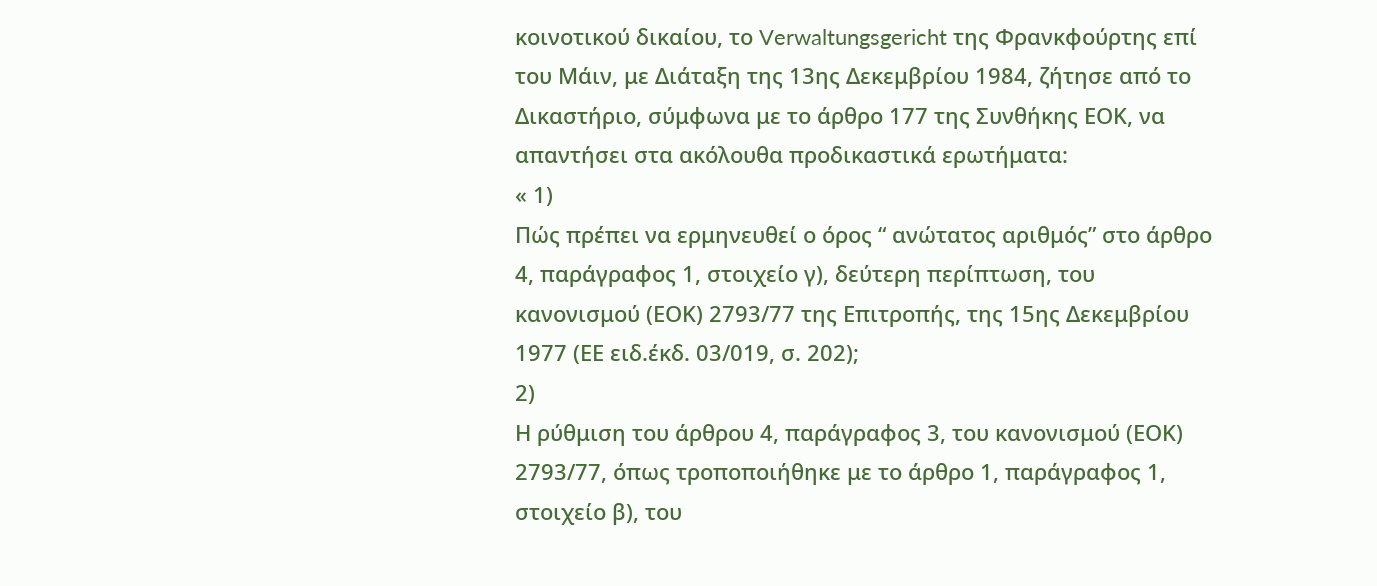κοινοτικού δικαίου, το Verwaltungsgericht της Φρανκφούρτης επί του Μάιν, με Διάταξη της 13ης Δεκεμβρίου 1984, ζήτησε από το Δικαστήριο, σύμφωνα με το άρθρο 177 της Συνθήκης ΕΟΚ, να απαντήσει στα ακόλουθα προδικαστικά ερωτήματα:
« 1)
Πώς πρέπει να ερμηνευθεί ο όρος “ ανώτατος αριθμός” στο άρθρο 4, παράγραφος 1, στοιχείο γ), δεύτερη περίπτωση, του κανονισμού (ΕΟΚ) 2793/77 της Επιτροπής, της 15ης Δεκεμβρίου 1977 (ΕΕ ειδ.έκδ. 03/019, σ. 202);
2)
Η ρύθμιση του άρθρου 4, παράγραφος 3, του κανονισμού (ΕΟΚ) 2793/77, όπως τροποποιήθηκε με το άρθρο 1, παράγραφος 1, στοιχείο β), του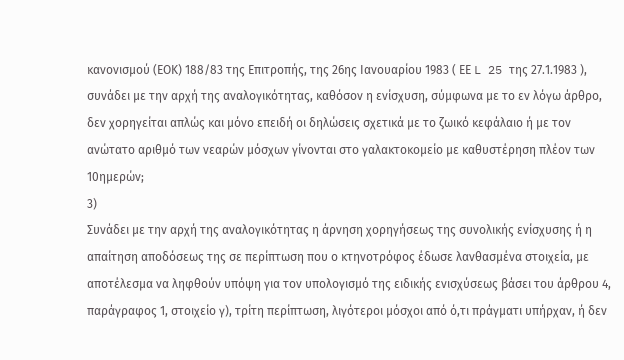κανονισμού (ΕΟΚ) 188/83 της Επιτροπής, της 26ης Ιανουαρίου 1983 ( ΕΕ L 25 της 27.1.1983 ), συνάδει με την αρχή της αναλογικότητας, καθόσον η ενίσχυση, σύμφωνα με το εν λόγω άρθρο, δεν χορηγείται απλώς και μόνο επειδή οι δηλώσεις σχετικά με το ζωικό κεφάλαιο ή με τον ανώτατο αριθμό των νεαρών μόσχων γίνονται στο γαλακτοκομείο με καθυστέρηση πλέον των 10ημερών;
3)
Συνάδει με την αρχή της αναλογικότητας η άρνηση χορηγήσεως της συνολικής ενίσχυσης ή η απαίτηση αποδόσεως της σε περίπτωση που ο κτηνοτρόφος έδωσε λανθασμένα στοιχεία, με αποτέλεσμα να ληφθούν υπόψη για τον υπολογισμό της ειδικής ενισχύσεως βάσει του άρθρου 4, παράγραφος 1, στοιχείο γ), τρίτη περίπτωση, λιγότεροι μόσχοι από ό,τι πράγματι υπήρχαν, ή δεν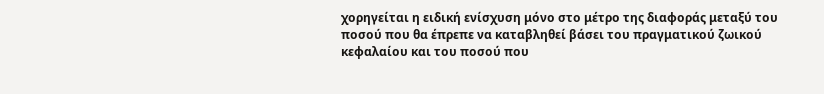χορηγείται η ειδική ενίσχυση μόνο στο μέτρο της διαφοράς μεταξύ του ποσού που θα έπρεπε να καταβληθεί βάσει του πραγματικού ζωικού κεφαλαίου και του ποσού που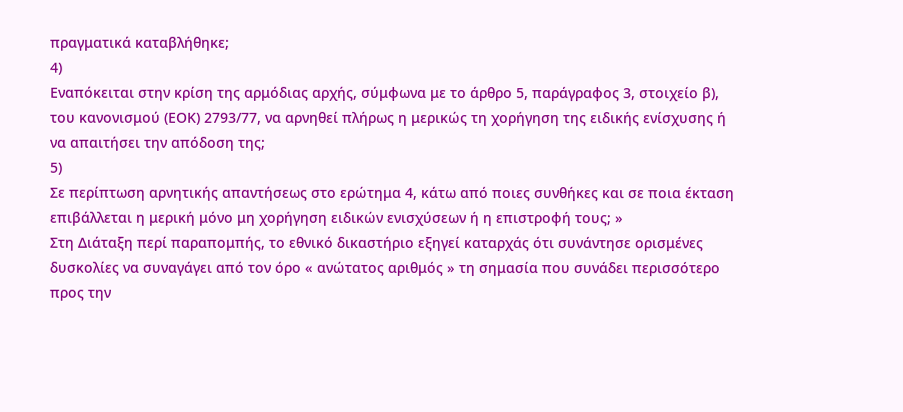πραγματικά καταβλήθηκε;
4)
Εναπόκειται στην κρίση της αρμόδιας αρχής, σύμφωνα με το άρθρο 5, παράγραφος 3, στοιχείο β), του κανονισμού (ΕΟΚ) 2793/77, να αρνηθεί πλήρως η μερικώς τη χορήγηση της ειδικής ενίσχυσης ή να απαιτήσει την απόδοση της;
5)
Σε περίπτωση αρνητικής απαντήσεως στο ερώτημα 4, κάτω από ποιες συνθήκες και σε ποια έκταση επιβάλλεται η μερική μόνο μη χορήγηση ειδικών ενισχύσεων ή η επιστροφή τους; »
Στη Διάταξη περί παραπομπής, το εθνικό δικαστήριο εξηγεί καταρχάς ότι συνάντησε ορισμένες δυσκολίες να συναγάγει από τον όρο « ανώτατος αριθμός » τη σημασία που συνάδει περισσότερο προς την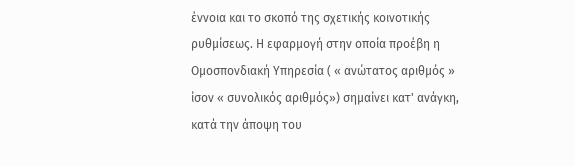έννοια και το σκοπό της σχετικής κοινοτικής ρυθμίσεως. Η εφαρμογή στην οποία προέβη η Ομοσπονδιακή Υπηρεσία ( « ανώτατος αριθμός » ίσον « συνολικός αριθμός») σημαίνει κατ' ανάγκη, κατά την άποψη του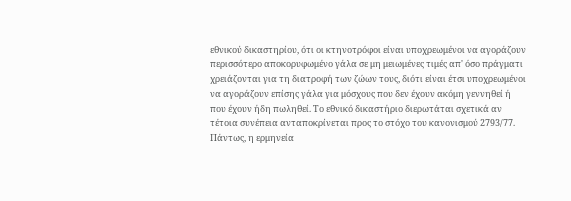εθνικού δικαστηρίου, ότι οι κτηνοτρόφοι είναι υποχρεωμένοι να αγοράζουν περισσότερο αποκορυφωμένο γάλα σε μη μειωμένες τιμές απ' όσο πράγματι χρειάζονται για τη διατροφή των ζώων τους, διότι είναι έτσι υποχρεωμένοι να αγοράζουν επίσης γάλα για μόσχους που δεν έχουν ακόμη γεννηθεί ή που έχουν ήδη πωληθεί. Το εθνικό δικαστήριο διερωτάται σχετικά αν τέτοια συνέπεια ανταποκρίνεται προς το στόχο του κανονισμού 2793/77.
Πάντως, η ερμηνεία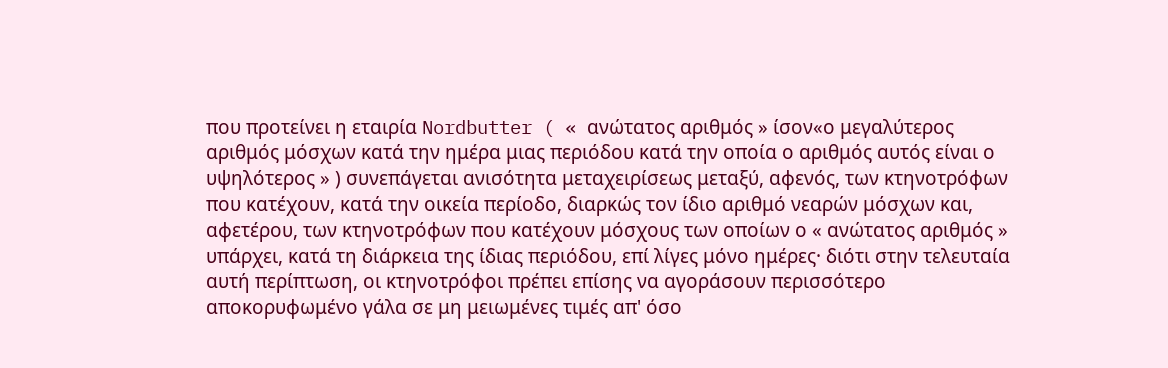που προτείνει η εταιρία Nordbutter ( « ανώτατος αριθμός » ίσον«ο μεγαλύτερος αριθμός μόσχων κατά την ημέρα μιας περιόδου κατά την οποία ο αριθμός αυτός είναι ο υψηλότερος » ) συνεπάγεται ανισότητα μεταχειρίσεως μεταξύ, αφενός, των κτηνοτρόφων που κατέχουν, κατά την οικεία περίοδο, διαρκώς τον ίδιο αριθμό νεαρών μόσχων και, αφετέρου, των κτηνοτρόφων που κατέχουν μόσχους των οποίων ο « ανώτατος αριθμός » υπάρχει, κατά τη διάρκεια της ίδιας περιόδου, επί λίγες μόνο ημέρες· διότι στην τελευταία αυτή περίπτωση, οι κτηνοτρόφοι πρέπει επίσης να αγοράσουν περισσότερο αποκορυφωμένο γάλα σε μη μειωμένες τιμές απ' όσο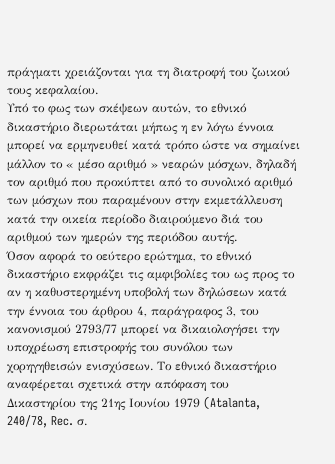πράγματι χρειάζονται για τη διατροφή του ζωικού τους κεφαλαίου.
Υπό το φως των σκέψεων αυτών, το εθνικό δικαστήριο διερωτάται μήπως η εν λόγω έννοια μπορεί να ερμηνευθεί κατά τρόπο ώστε να σημαίνει μάλλον το « μέσο αριθμό » νεαρών μόσχων, δηλαδή τον αριθμό που προκύπτει από το συνολικό αριθμό των μόσχων που παραμένουν στην εκμετάλλευση κατά την οικεία περίοδο διαιρούμενο διά του αριθμού των ημερών της περιόδου αυτής.
Όσον αφορά το οεύτερο ερώτημα, το εθνικό δικαστήριο εκφράζει τις αμφιβολίες του ως προς το αν η καθυστερημένη υποβολή των δηλώσεων κατά την έννοια του άρθρου 4, παράγραφος 3, του κανονισμού 2793/77 μπορεί να δικαιολογήσει την υποχρέωση επιστροφής του συνόλου των χορηγηθεισών ενισχύσεων. Το εθνικό δικαστήριο αναφέρεται σχετικά στην απόφαση του Δικαστηρίου της 21ης Ιουνίου 1979 (Atalanta, 240/78, Rec. σ.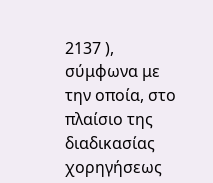2137 ), σύμφωνα με την οποία, στο πλαίσιο της διαδικασίας χορηγήσεως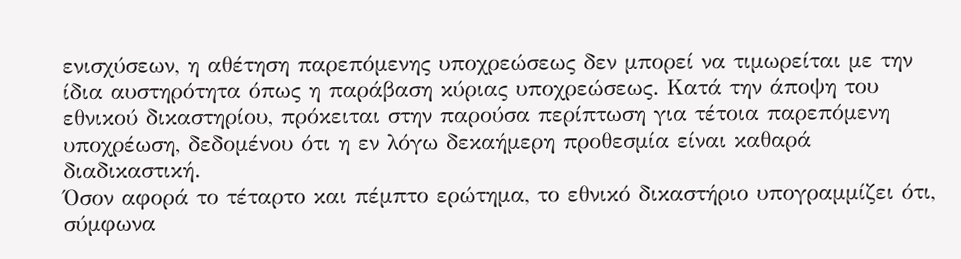ενισχύσεων, η αθέτηση παρεπόμενης υποχρεώσεως δεν μπορεί να τιμωρείται με την ίδια αυστηρότητα όπως η παράβαση κύριας υποχρεώσεως. Κατά την άποψη του εθνικού δικαστηρίου, πρόκειται στην παρούσα περίπτωση για τέτοια παρεπόμενη υποχρέωση, δεδομένου ότι η εν λόγω δεκαήμερη προθεσμία είναι καθαρά διαδικαστική.
Όσον αφορά το τέταρτο και πέμπτο ερώτημα, το εθνικό δικαστήριο υπογραμμίζει ότι, σύμφωνα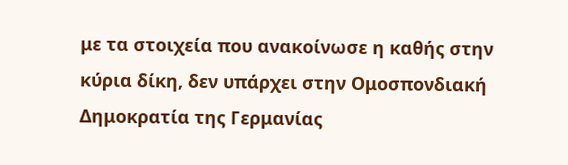με τα στοιχεία που ανακοίνωσε η καθής στην κύρια δίκη, δεν υπάρχει στην Ομοσπονδιακή Δημοκρατία της Γερμανίας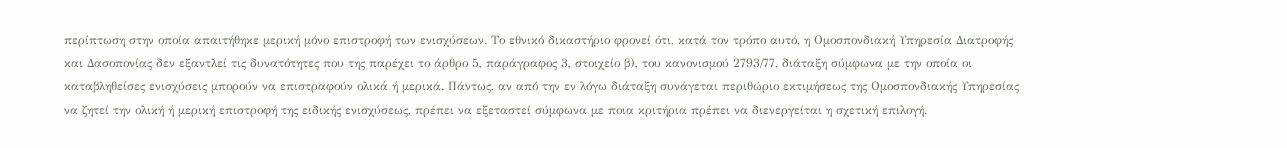περίπτωση στην οποία απαιτήθηκε μερική μόνο επιστροφή των ενισχύσεων. Το εθνικό δικαστήριο φρονεί ότι, κατά τον τρόπο αυτό, η Ομοσπονδιακή Υπηρεσία Διατροφής και Δασοπονίας δεν εξαντλεί τις δυνατότητες που της παρέχει το άρθρο 5, παράγραφος 3, στοιχείο β), του κανονισμού 2793/77, διάταξη σύμφωνα με την οποία οι καταβληθείσες ενισχύσεις μπορούν να επιστραφούν ολικά ή μερικά. Πάντως, αν από την εν λόγω διάταξη συνάγεται περιθώριο εκτιμήσεως της Ομοσπονδιακής Υπηρεσίας να ζητεί την ολική ή μερική επιστροφή της ειδικής ενισχύσεως, πρέπει να εξεταστεί σύμφωνα με ποια κριτήρια πρέπει να διενεργείται η σχετική επιλογή.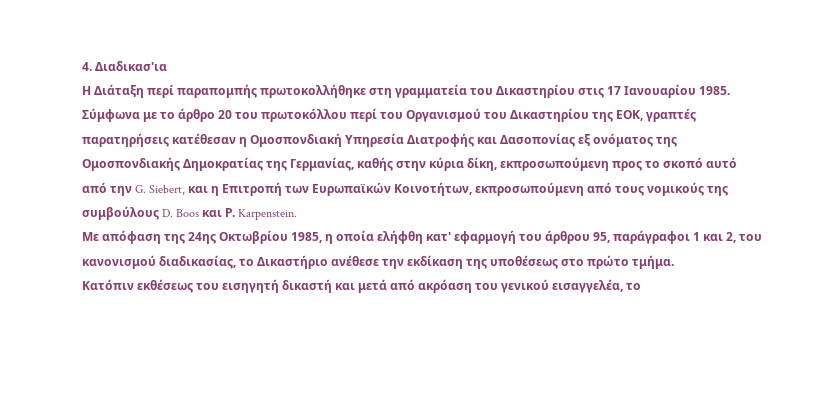4. Διαδικασ'ια
Η Διάταξη περί παραπομπής πρωτοκολλήθηκε στη γραμματεία του Δικαστηρίου στις 17 Ιανουαρίου 1985.
Σύμφωνα με το άρθρο 20 του πρωτοκόλλου περί του Οργανισμού του Δικαστηρίου της ΕΟΚ, γραπτές παρατηρήσεις κατέθεσαν η Ομοσπονδιακή Υπηρεσία Διατροφής και Δασοπονίας εξ ονόματος της Ομοσπονδιακής Δημοκρατίας της Γερμανίας, καθής στην κύρια δίκη, εκπροσωπούμενη προς το σκοπό αυτό από την G. Siebert, και η Επιτροπή των Ευρωπαϊκών Κοινοτήτων, εκπροσωπούμενη από τους νομικούς της συμβούλους D. Boos και Ρ. Karpenstein.
Με απόφαση της 24ης Οκτωβρίου 1985, η οποία ελήφθη κατ' εφαρμογή του άρθρου 95, παράγραφοι 1 και 2, του κανονισμού διαδικασίας, το Δικαστήριο ανέθεσε την εκδίκαση της υποθέσεως στο πρώτο τμήμα.
Κατόπιν εκθέσεως του εισηγητή δικαστή και μετά από ακρόαση του γενικού εισαγγελέα, το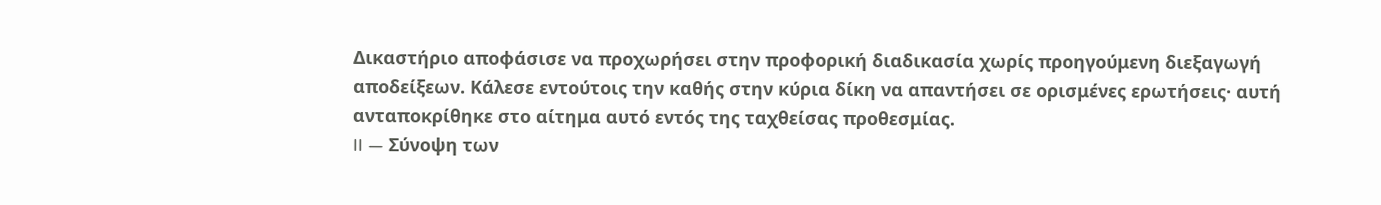Δικαστήριο αποφάσισε να προχωρήσει στην προφορική διαδικασία χωρίς προηγούμενη διεξαγωγή αποδείξεων. Κάλεσε εντούτοις την καθής στην κύρια δίκη να απαντήσει σε ορισμένες ερωτήσεις· αυτή ανταποκρίθηκε στο αίτημα αυτό εντός της ταχθείσας προθεσμίας.
II — Σύνοψη των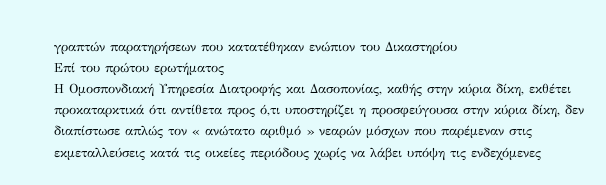γραπτών παρατηρήσεων που κατατέθηκαν ενώπιον του Δικαστηρίου
Επί του πρώτου ερωτήματος
Η Ομοσπονδιακή Υπηρεσία Διατροφής και Δασοπονίας, καθής στην κύρια δίκη, εκθέτει προκαταρκτικά ότι αντίθετα προς ό,τι υποστηρίζει η προσφεύγουσα στην κύρια δίκη, δεν διαπίστωσε απλώς τον « ανώτατο αριθμό » νεαρών μόσχων που παρέμεναν στις εκμεταλλεύσεις κατά τις οικείες περιόδους χωρίς να λάβει υπόψη τις ενδεχόμενες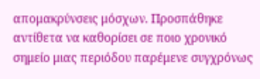απομακρύνσεις μόσχων. Προσπάθηκε αντίθετα να καθορίσει σε ποιο χρονικό σημείο μιας περιόδου παρέμενε συγχρόνως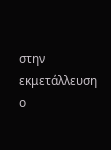στην εκμετάλλευση ο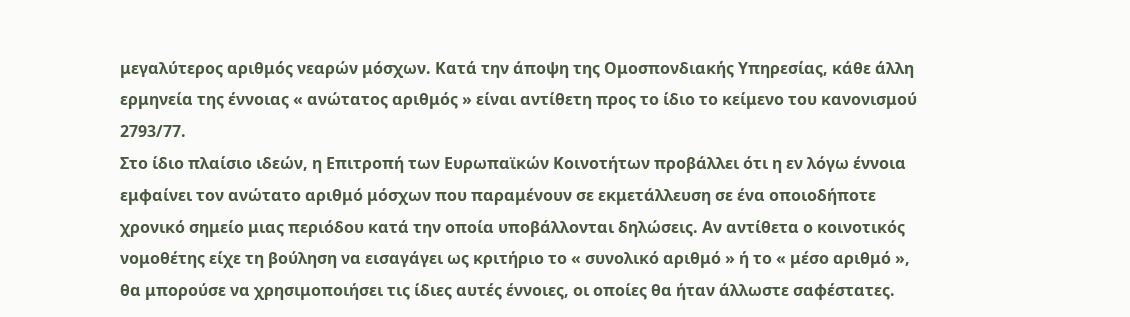μεγαλύτερος αριθμός νεαρών μόσχων. Κατά την άποψη της Ομοσπονδιακής Υπηρεσίας, κάθε άλλη ερμηνεία της έννοιας « ανώτατος αριθμός » είναι αντίθετη προς το ίδιο το κείμενο του κανονισμού 2793/77.
Στο ίδιο πλαίσιο ιδεών, η Επιτροπή των Ευρωπαϊκών Κοινοτήτων προβάλλει ότι η εν λόγω έννοια εμφαίνει τον ανώτατο αριθμό μόσχων που παραμένουν σε εκμετάλλευση σε ένα οποιοδήποτε χρονικό σημείο μιας περιόδου κατά την οποία υποβάλλονται δηλώσεις. Αν αντίθετα ο κοινοτικός νομοθέτης είχε τη βούληση να εισαγάγει ως κριτήριο το « συνολικό αριθμό » ή το « μέσο αριθμό », θα μπορούσε να χρησιμοποιήσει τις ίδιες αυτές έννοιες, οι οποίες θα ήταν άλλωστε σαφέστατες.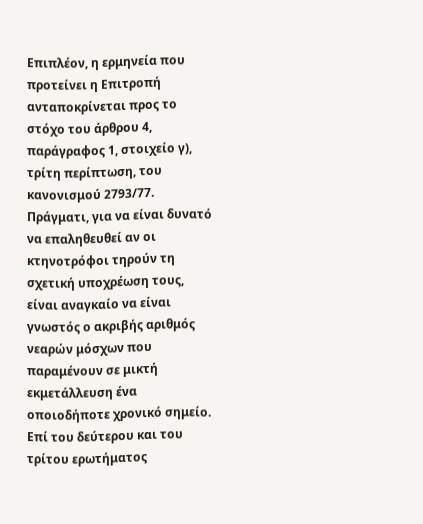Επιπλέον, η ερμηνεία που προτείνει η Επιτροπή ανταποκρίνεται προς το στόχο του άρθρου 4, παράγραφος 1, στοιχείο γ), τρίτη περίπτωση, του κανονισμού 2793/77. Πράγματι, για να είναι δυνατό να επαληθευθεί αν οι κτηνοτρόφοι τηρούν τη σχετική υποχρέωση τους, είναι αναγκαίο να είναι γνωστός ο ακριβής αριθμός νεαρών μόσχων που παραμένουν σε μικτή εκμετάλλευση ένα οποιοδήποτε χρονικό σημείο.
Επί του δεύτερου και του τρίτου ερωτήματος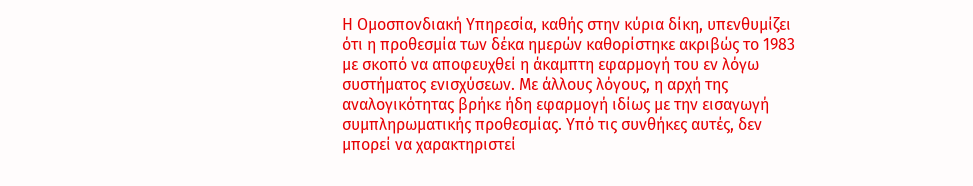Η Ομοσπονδιακή Υπηρεσία, καθής στην κύρια δίκη, υπενθυμίζει ότι η προθεσμία των δέκα ημερών καθορίστηκε ακριβώς το 1983 με σκοπό να αποφευχθεί η άκαμπτη εφαρμογή του εν λόγω συστήματος ενισχύσεων. Με άλλους λόγους, η αρχή της αναλογικότητας βρήκε ήδη εφαρμογή ιδίως με την εισαγωγή συμπληρωματικής προθεσμίας. Υπό τις συνθήκες αυτές, δεν μπορεί να χαρακτηριστεί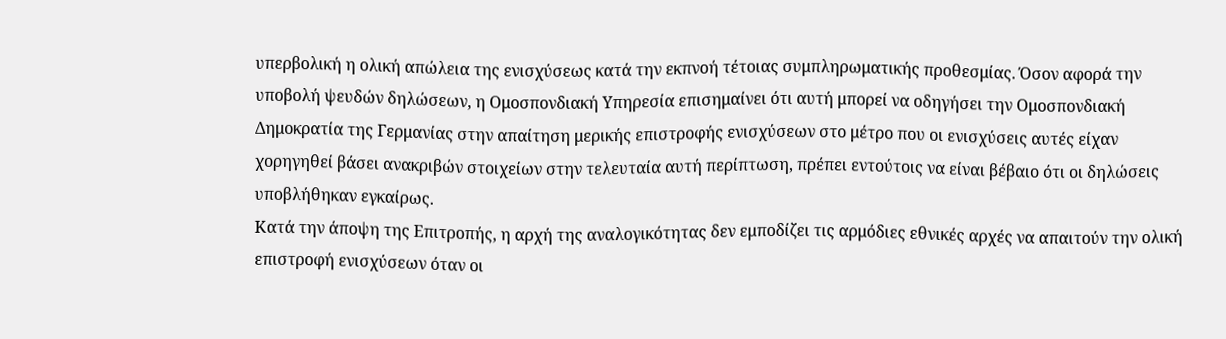υπερβολική η ολική απώλεια της ενισχύσεως κατά την εκπνοή τέτοιας συμπληρωματικής προθεσμίας. Όσον αφορά την υποβολή ψευδών δηλώσεων, η Ομοσπονδιακή Υπηρεσία επισημαίνει ότι αυτή μπορεί να οδηγήσει την Ομοσπονδιακή Δημοκρατία της Γερμανίας στην απαίτηση μερικής επιστροφής ενισχύσεων στο μέτρο που οι ενισχύσεις αυτές είχαν χορηγηθεί βάσει ανακριβών στοιχείων στην τελευταία αυτή περίπτωση, πρέπει εντούτοις να είναι βέβαιο ότι οι δηλώσεις υποβλήθηκαν εγκαίρως.
Κατά την άποψη της Επιτροπής, η αρχή της αναλογικότητας δεν εμποδίζει τις αρμόδιες εθνικές αρχές να απαιτούν την ολική επιστροφή ενισχύσεων όταν οι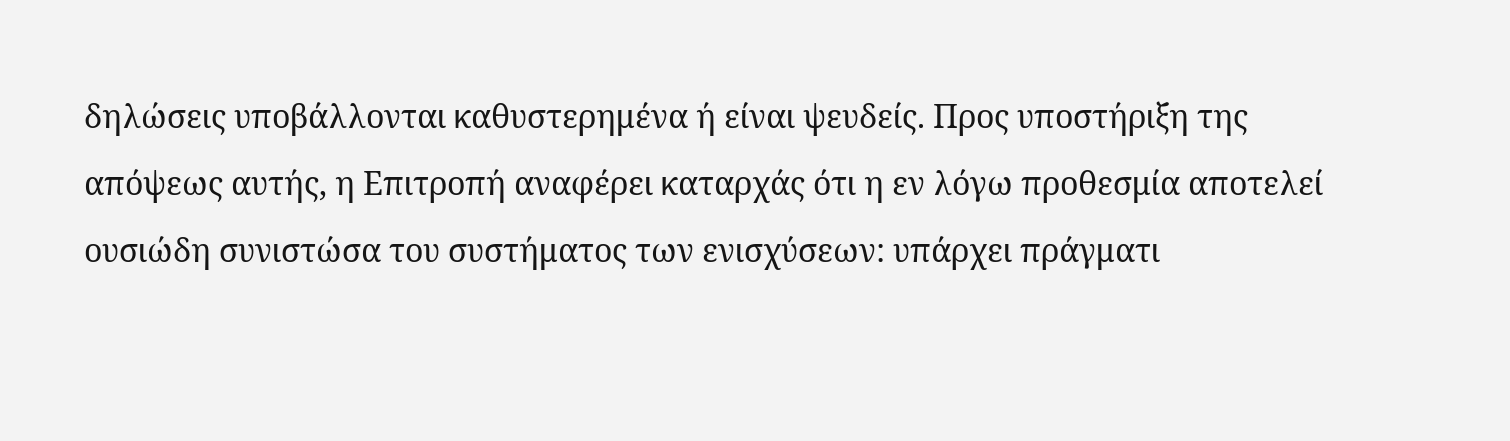δηλώσεις υποβάλλονται καθυστερημένα ή είναι ψευδείς. Προς υποστήριξη της απόψεως αυτής, η Επιτροπή αναφέρει καταρχάς ότι η εν λόγω προθεσμία αποτελεί ουσιώδη συνιστώσα του συστήματος των ενισχύσεων: υπάρχει πράγματι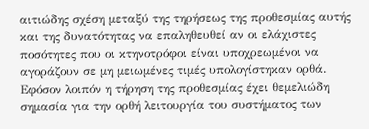αιτιώδης σχέση μεταξύ της τηρήσεως της προθεσμίας αυτής και της δυνατότητας να επαληθευθεί αν οι ελάχιστες ποσότητες που οι κτηνοτρόφοι είναι υποχρεωμένοι να αγοράζουν σε μη μειωμένες τιμές υπολογίστηκαν ορθά. Εφόσον λοιπόν η τήρηση της προθεσμίας έχει θεμελιώδη σημασία για την ορθή λειτουργία του συστήματος των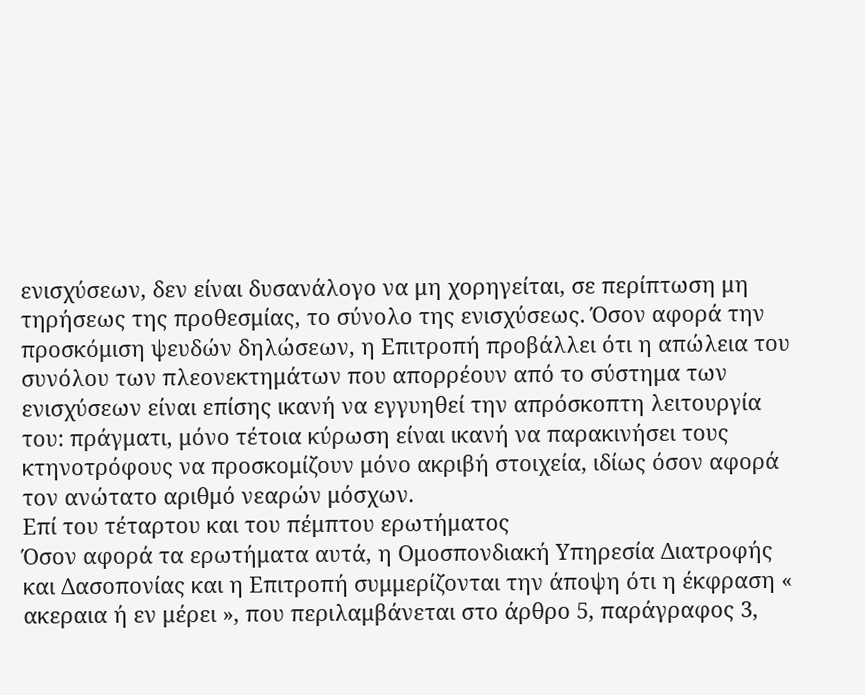ενισχύσεων, δεν είναι δυσανάλογο να μη χορηγείται, σε περίπτωση μη τηρήσεως της προθεσμίας, το σύνολο της ενισχύσεως. Όσον αφορά την προσκόμιση ψευδών δηλώσεων, η Επιτροπή προβάλλει ότι η απώλεια του συνόλου των πλεονεκτημάτων που απορρέουν από το σύστημα των ενισχύσεων είναι επίσης ικανή να εγγυηθεί την απρόσκοπτη λειτουργία του: πράγματι, μόνο τέτοια κύρωση είναι ικανή να παρακινήσει τους κτηνοτρόφους να προσκομίζουν μόνο ακριβή στοιχεία, ιδίως όσον αφορά τον ανώτατο αριθμό νεαρών μόσχων.
Επί του τέταρτου και του πέμπτου ερωτήματος
Όσον αφορά τα ερωτήματα αυτά, η Ομοσπονδιακή Υπηρεσία Διατροφής και Δασοπονίας και η Επιτροπή συμμερίζονται την άποψη ότι η έκφραση « ακεραια ή εν μέρει », που περιλαμβάνεται στο άρθρο 5, παράγραφος 3,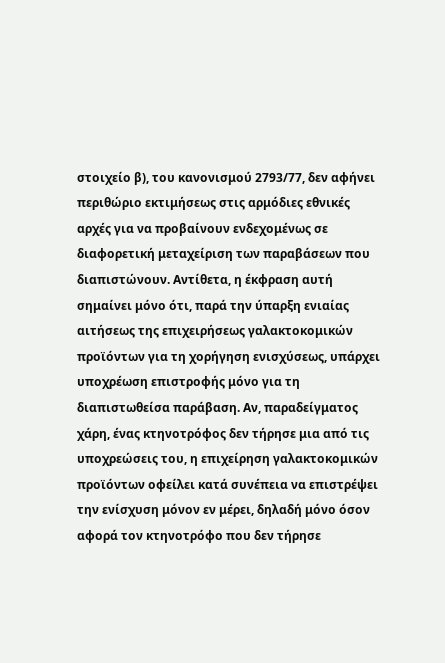στοιχείο β), του κανονισμού 2793/77, δεν αφήνει περιθώριο εκτιμήσεως στις αρμόδιες εθνικές αρχές για να προβαίνουν ενδεχομένως σε διαφορετική μεταχείριση των παραβάσεων που διαπιστώνουν. Αντίθετα, η έκφραση αυτή σημαίνει μόνο ότι, παρά την ύπαρξη ενιαίας αιτήσεως της επιχειρήσεως γαλακτοκομικών προϊόντων για τη χορήγηση ενισχύσεως, υπάρχει υποχρέωση επιστροφής μόνο για τη διαπιστωθείσα παράβαση. Αν, παραδείγματος χάρη, ένας κτηνοτρόφος δεν τήρησε μια από τις υποχρεώσεις του, η επιχείρηση γαλακτοκομικών προϊόντων οφείλει κατά συνέπεια να επιστρέψει την ενίσχυση μόνον εν μέρει, δηλαδή μόνο όσον αφορά τον κτηνοτρόφο που δεν τήρησε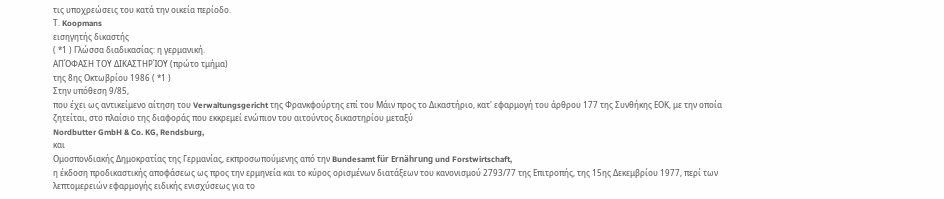τις υποχρεώσεις του κατά την οικεία περίοδο.
Τ. Koopmans
εισηγητής δικαστής
( *1 ) Γλώσσα διαδικασίας: η γερμανική.
ΑΠΌΦΑΣΗ ΤΟΥ ΔΙΚΑΣΤΗΡΊΟΥ (πρώτο τμήμα)
της 8ης Οκτωβρίου 1986 ( *1 )
Στην υπόθεση 9/85,
που έχει ως αντικείμενο αίτηση του Verwaltungsgericht της Φρανκφούρτης επί του Μάιν προς το Δικαστήριο, κατ' εφαρμογή του άρθρου 177 της Συνθήκης ΕΟΚ, με την οποία ζητείται, στο πλαίσιο της διαφοράς που εκκρεμεί ενώπιον του αιτούντος δικαστηρίου μεταξύ
Nordbutter GmbH & Co. KG, Rendsburg,
και
Ομοσπονδιακής Δημοκρατίας της Γερμανίας, εκπροσωπούμενης από την Bundesamt für Ernährung und Forstwirtschaft,
η έκδοση προδικαστικής αποφάσεως ως προς την ερμηνεία και το κύρος ορισμένων διατάξεων του κανονισμού 2793/77 της Επιτροπής, της 15ης Δεκεμβρίου 1977, περί των λεπτομερειών εφαρμογής ειδικής ενισχύσεως για το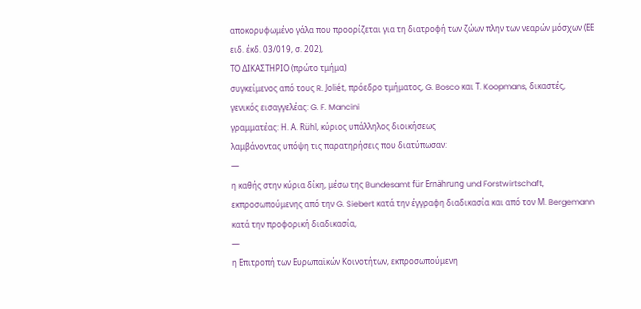αποκορυφωμένο γάλα που προορίζεται για τη διατροφή των ζώων πλην των νεαρών μόσχων (ΕΕ ειδ. έκδ. 03/019, σ. 202),
ΤΟ ΔΙΚΑΣΤΗΡΙΟ (πρώτο τμήμα)
συγκείμενος από τους R. Joliét, πρόεδρο τμήματος, G. Bosco και Τ. Koopmans, δικαστές,
γενικός εισαγγελέας: G. F. Mancini
γραμματέας: Η. Α. Rühl, κύριος υπάλληλος διοικήσεως
λαμβάνοντας υπόψη τις παρατηρήσεις που διατύπωσαν:
—
η καθής στην κύρια δίκη, μέσω της Bundesamt für Ernährung und Forstwirtschaft, εκπροσωπούμενης από την G. Siebert κατά την έγγραφη διαδικασία και από τον Μ. Bergemann κατά την προφορική διαδικασία,
—
η Επιτροπή των Ευρωπαϊκών Κοινοτήτων, εκπροσωπούμενη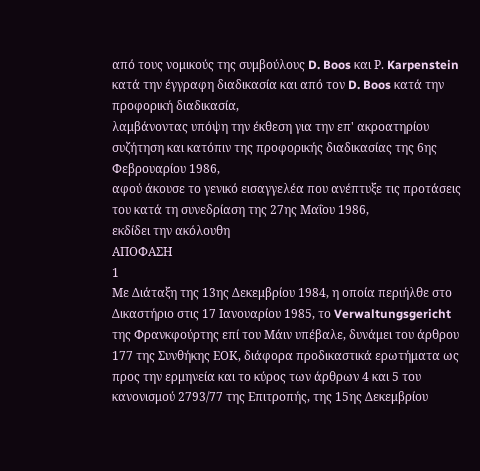από τους νομικούς της συμβούλους D. Boos και Ρ. Karpenstein κατά την έγγραφη διαδικασία και από τον D. Boos κατά την προφορική διαδικασία,
λαμβάνοντας υπόψη την έκθεση για την επ' ακροατηρίου συζήτηση και κατόπιν της προφορικής διαδικασίας της 6ης Φεβρουαρίου 1986,
αφού άκουσε το γενικό εισαγγελέα που ανέπτυξε τις προτάσεις του κατά τη συνεδρίαση της 27ης Μαΐου 1986,
εκδίδει την ακόλουθη
ΑΠΟΦΑΣΗ
1
Με Διάταξη της 13ης Δεκεμβρίου 1984, η οποία περιήλθε στο Δικαστήριο στις 17 Ιανουαρίου 1985, το Verwaltungsgericht της Φρανκφούρτης επί του Μάιν υπέβαλε, δυνάμει του άρθρου 177 της Συνθήκης ΕΟΚ, διάφορα προδικαστικά ερωτήματα ως προς την ερμηνεία και το κύρος των άρθρων 4 και 5 του κανονισμού 2793/77 της Επιτροπής, της 15ης Δεκεμβρίου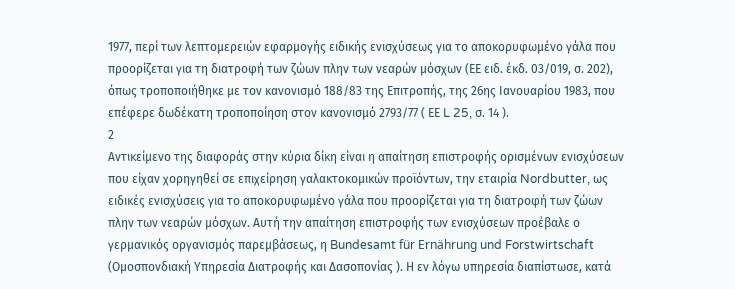1977, περί των λεπτομερειών εφαρμογής ειδικής ενισχύσεως για το αποκορυφωμένο γάλα που προορίζεται για τη διατροφή των ζώων πλην των νεαρών μόσχων (ΕΕ ειδ. έκδ. 03/019, σ. 202), όπως τροποποιήθηκε με τον κανονισμό 188/83 της Επιτροπής, της 26ης Ιανουαρίου 1983, που επέφερε δωδέκατη τροποποίηση στον κανονισμό 2793/77 ( ΕΕ L 25, σ. 14 ).
2
Αντικείμενο της διαφοράς στην κύρια δίκη είναι η απαίτηση επιστροφής ορισμένων ενισχύσεων που είχαν χορηγηθεί σε επιχείρηση γαλακτοκομικών προϊόντων, την εταιρία Nordbutter, ως ειδικές ενισχύσεις για το αποκορυφωμένο γάλα που προορίζεται για τη διατροφή των ζώων πλην των νεαρών μόσχων. Αυτή την απαίτηση επιστροφής των ενισχύσεων προέβαλε ο γερμανικός οργανισμός παρεμβάσεως, η Bundesamt für Ernährung und Forstwirtschaft (Ομοσπονδιακή Υπηρεσία Διατροφής και Δασοπονίας ). Η εν λόγω υπηρεσία διαπίστωσε, κατά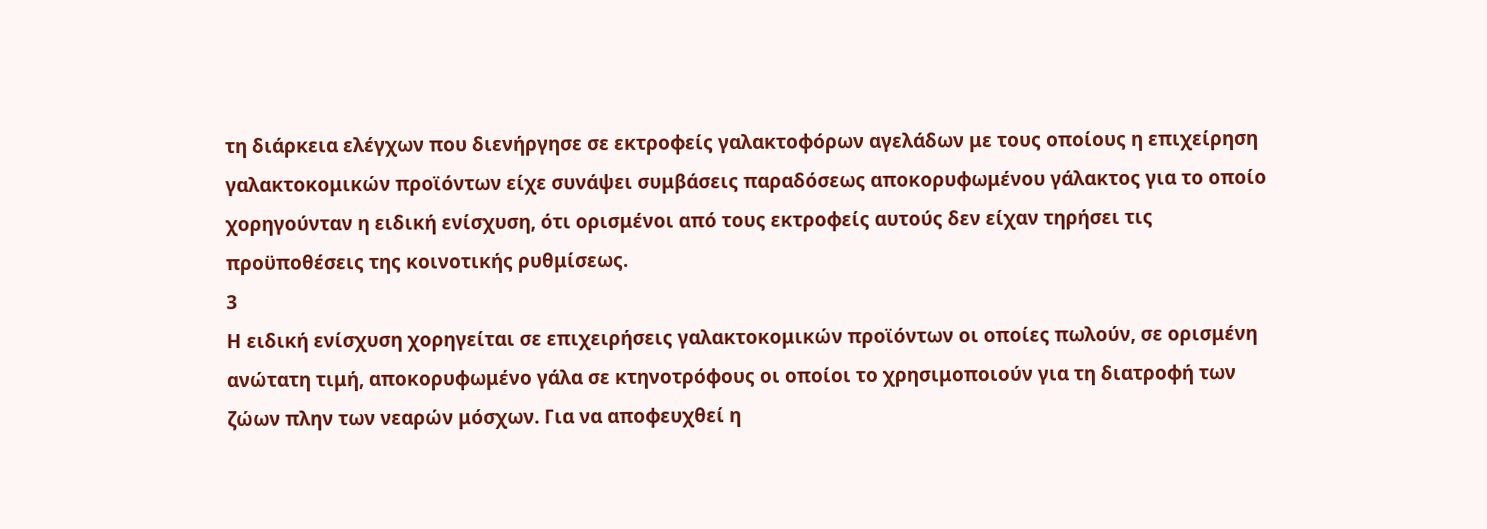τη διάρκεια ελέγχων που διενήργησε σε εκτροφείς γαλακτοφόρων αγελάδων με τους οποίους η επιχείρηση γαλακτοκομικών προϊόντων είχε συνάψει συμβάσεις παραδόσεως αποκορυφωμένου γάλακτος για το οποίο χορηγούνταν η ειδική ενίσχυση, ότι ορισμένοι από τους εκτροφείς αυτούς δεν είχαν τηρήσει τις προϋποθέσεις της κοινοτικής ρυθμίσεως.
3
Η ειδική ενίσχυση χορηγείται σε επιχειρήσεις γαλακτοκομικών προϊόντων οι οποίες πωλούν, σε ορισμένη ανώτατη τιμή, αποκορυφωμένο γάλα σε κτηνοτρόφους οι οποίοι το χρησιμοποιούν για τη διατροφή των ζώων πλην των νεαρών μόσχων. Για να αποφευχθεί η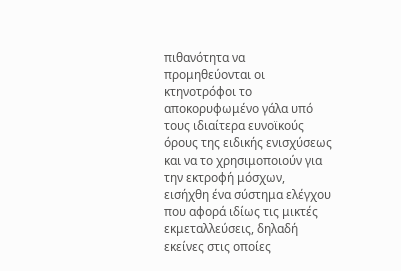πιθανότητα να προμηθεύονται οι κτηνοτρόφοι το αποκορυφωμένο γάλα υπό τους ιδιαίτερα ευνοϊκούς όρους της ειδικής ενισχύσεως και να το χρησιμοποιούν για την εκτροφή μόσχων, εισήχθη ένα σύστημα ελέγχου που αφορά ιδίως τις μικτές εκμεταλλεύσεις, δηλαδή εκείνες στις οποίες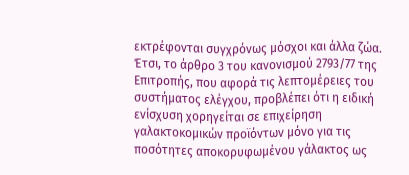εκτρέφονται συγχρόνως μόσχοι και άλλα ζώα. Έτσι, το άρθρο 3 του κανονισμού 2793/77 της Επιτροπής, που αφορά τις λεπτομέρειες του συστήματος ελέγχου, προβλέπει ότι η ειδική ενίσχυση χορηγείται σε επιχείρηση γαλακτοκομικών προϊόντων μόνο για τις ποσότητες αποκορυφωμένου γάλακτος ως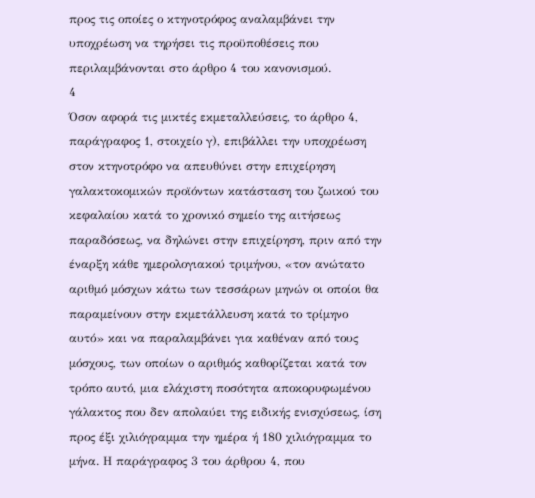προς τις οποίες ο κτηνοτρόφος αναλαμβάνει την υποχρέωση να τηρήσει τις προϋποθέσεις που περιλαμβάνονται στο άρθρο 4 του κανονισμού.
4
Όσον αφορά τις μικτές εκμεταλλεύσεις, το άρθρο 4, παράγραφος 1, στοιχείο γ), επιβάλλει την υποχρέωση στον κτηνοτρόφο να απευθύνει στην επιχείρηση γαλακτοκομικών προϊόντων κατάσταση του ζωικού του κεφαλαίου κατά το χρονικό σημείο της αιτήσεως παραδόσεως, να δηλώνει στην επιχείρηση, πριν από την έναρξη κάθε ημερολογιακού τριμήνου, «τον ανώτατο αριθμό μόσχων κάτω των τεσσάρων μηνών οι οποίοι θα παραμείνουν στην εκμετάλλευση κατά το τρίμηνο αυτό» και να παραλαμβάνει για καθέναν από τους μόσχους, των οποίων ο αριθμός καθορίζεται κατά τον τρόπο αυτό, μια ελάχιστη ποσότητα αποκορυφωμένου γάλακτος που δεν απολαύει της ειδικής ενισχύσεως, ίση προς έξι χιλιόγραμμα την ημέρα ή 180 χιλιόγραμμα το μήνα. Η παράγραφος 3 του άρθρου 4, που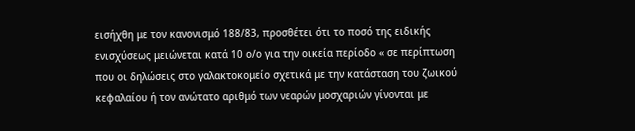εισήχθη με τον κανονισμό 188/83, προσθέτει ότι το ποσό της ειδικής ενισχύσεως μειώνεται κατά 10 ο/ο για την οικεία περίοδο « σε περίπτωση που οι δηλώσεις στο γαλακτοκομείο σχετικά με την κατάσταση του ζωικού κεφαλαίου ή τον ανώτατο αριθμό των νεαρών μοσχαριών γίνονται με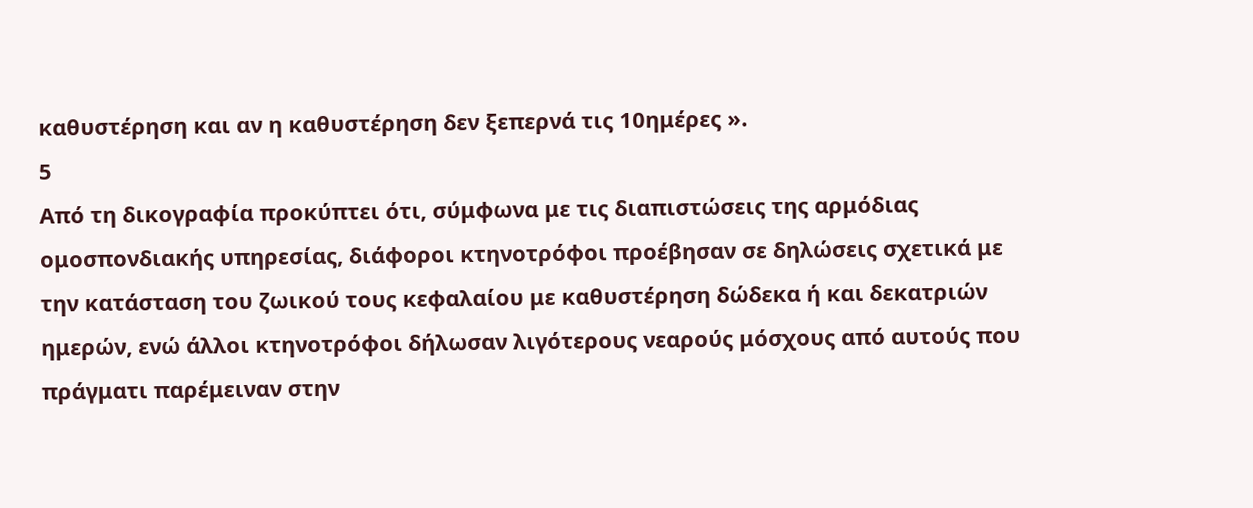καθυστέρηση και αν η καθυστέρηση δεν ξεπερνά τις 10ημέρες ».
5
Από τη δικογραφία προκύπτει ότι, σύμφωνα με τις διαπιστώσεις της αρμόδιας ομοσπονδιακής υπηρεσίας, διάφοροι κτηνοτρόφοι προέβησαν σε δηλώσεις σχετικά με την κατάσταση του ζωικού τους κεφαλαίου με καθυστέρηση δώδεκα ή και δεκατριών ημερών, ενώ άλλοι κτηνοτρόφοι δήλωσαν λιγότερους νεαρούς μόσχους από αυτούς που πράγματι παρέμειναν στην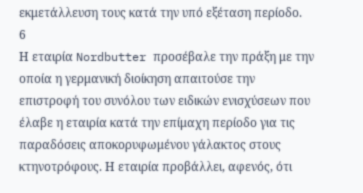εκμετάλλευση τους κατά την υπό εξέταση περίοδο.
6
Η εταιρία Nordbutter προσέβαλε την πράξη με την οποία η γερμανική διοίκηση απαιτούσε την επιστροφή του συνόλου των ειδικών ενισχύσεων που έλαβε η εταιρία κατά την επίμαχη περίοδο για τις παραδόσεις αποκορυφωμένου γάλακτος στους κτηνοτρόφους. Η εταιρία προβάλλει, αφενός, ότι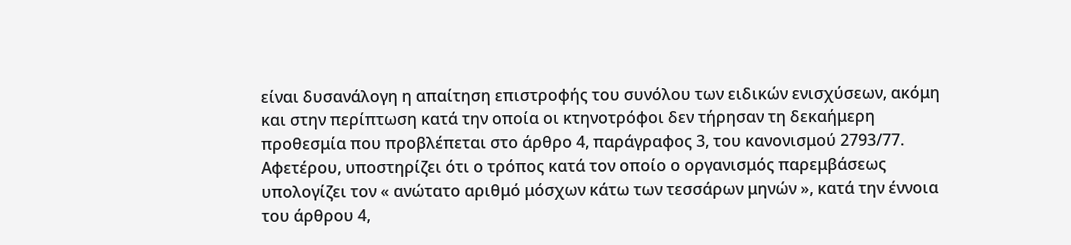είναι δυσανάλογη η απαίτηση επιστροφής του συνόλου των ειδικών ενισχύσεων, ακόμη και στην περίπτωση κατά την οποία οι κτηνοτρόφοι δεν τήρησαν τη δεκαήμερη προθεσμία που προβλέπεται στο άρθρο 4, παράγραφος 3, του κανονισμού 2793/77. Αφετέρου, υποστηρίζει ότι ο τρόπος κατά τον οποίο ο οργανισμός παρεμβάσεως υπολογίζει τον « ανώτατο αριθμό μόσχων κάτω των τεσσάρων μηνών », κατά την έννοια του άρθρου 4,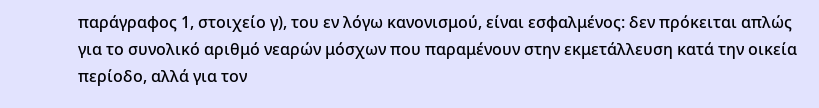παράγραφος 1, στοιχείο γ), του εν λόγω κανονισμού, είναι εσφαλμένος: δεν πρόκειται απλώς για το συνολικό αριθμό νεαρών μόσχων που παραμένουν στην εκμετάλλευση κατά την οικεία περίοδο, αλλά για τον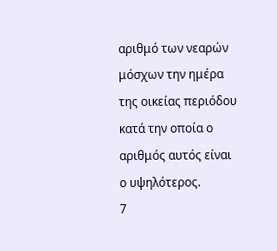αριθμό των νεαρών μόσχων την ημέρα της οικείας περιόδου κατά την οποία ο αριθμός αυτός είναι ο υψηλότερος.
7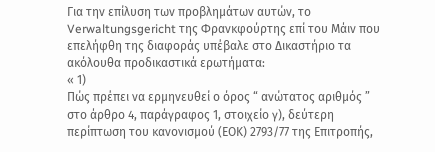Για την επίλυση των προβλημάτων αυτών, το Verwaltungsgericht της Φρανκφούρτης επί του Μάιν που επελήφθη της διαφοράς υπέβαλε στο Δικαστήριο τα ακόλουθα προδικαστικά ερωτήματα:
« 1)
Πώς πρέπει να ερμηνευθεί ο όρος “ ανώτατος αριθμός ” στο άρθρο 4, παράγραφος 1, στοιχείο γ), δεύτερη περίπτωση του κανονισμού (ΕΟΚ) 2793/77 της Επιτροπής,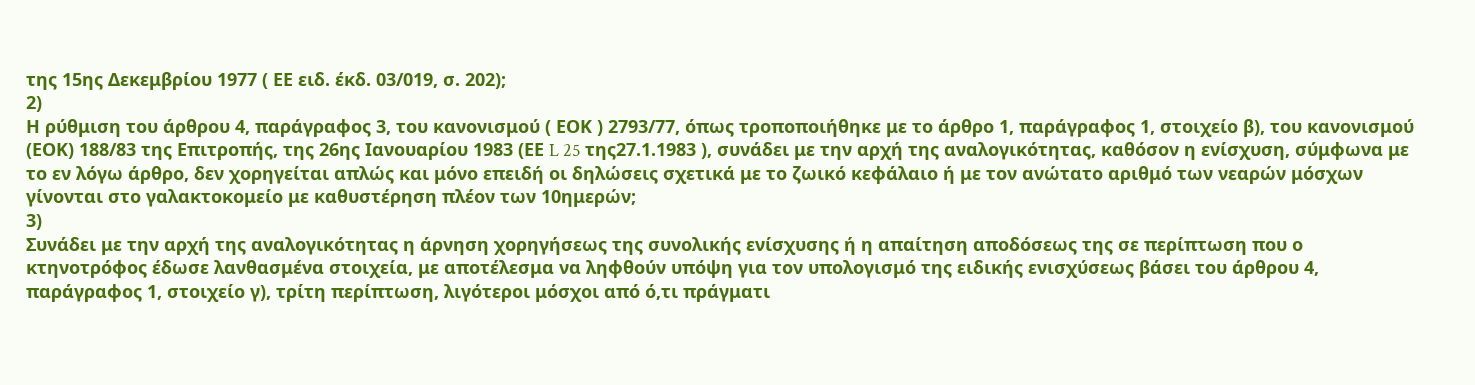της 15ης Δεκεμβρίου 1977 ( ΕΕ ειδ. έκδ. 03/019, σ. 202);
2)
Η ρύθμιση του άρθρου 4, παράγραφος 3, του κανονισμού ( ΕΟΚ ) 2793/77, όπως τροποποιήθηκε με το άρθρο 1, παράγραφος 1, στοιχείο β), του κανονισμού (ΕΟΚ) 188/83 της Επιτροπής, της 26ης Ιανουαρίου 1983 (ΕΕ L 25 της27.1.1983 ), συνάδει με την αρχή της αναλογικότητας, καθόσον η ενίσχυση, σύμφωνα με το εν λόγω άρθρο, δεν χορηγείται απλώς και μόνο επειδή οι δηλώσεις σχετικά με το ζωικό κεφάλαιο ή με τον ανώτατο αριθμό των νεαρών μόσχων γίνονται στο γαλακτοκομείο με καθυστέρηση πλέον των 10ημερών;
3)
Συνάδει με την αρχή της αναλογικότητας η άρνηση χορηγήσεως της συνολικής ενίσχυσης ή η απαίτηση αποδόσεως της σε περίπτωση που ο κτηνοτρόφος έδωσε λανθασμένα στοιχεία, με αποτέλεσμα να ληφθούν υπόψη για τον υπολογισμό της ειδικής ενισχύσεως βάσει του άρθρου 4, παράγραφος 1, στοιχείο γ), τρίτη περίπτωση, λιγότεροι μόσχοι από ό,τι πράγματι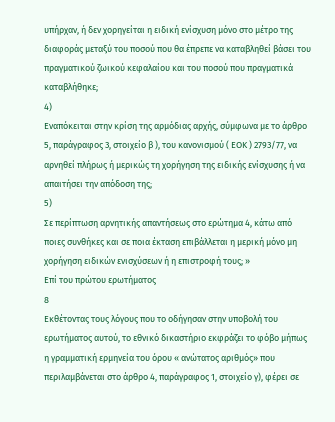υπήρχαν, ή δεν χορηγείται η ειδική ενίσχυση μόνο στο μέτρο της διαφοράς μεταξύ του ποσού που θα έπρεπε να καταβληθεί βάσει του πραγματικού ζωικού κεφαλαίου και του ποσού που πραγματικά καταβλήθηκε;
4)
Εναπόκειται στην κρίση της αρμόδιας αρχής, σύμφωνα με το άρθρο 5, παράγραφος 3, στοιχείο β ), του κανονισμού ( ΕΟΚ ) 2793/77, να αρνηθεί πλήρως ή μερικώς τη χορήγηση της ειδικής ενίσχυσης ή να απαιτήσει την απόδοση της;
5)
Σε περίπτωση αρνητικής απαντήσεως στο ερώτημα 4, κάτω από ποιες συνθήκες και σε ποια έκταση επιβάλλεται η μερική μόνο μη χορήγηση ειδικών ενισχύσεων ή η επιστροφή τους; »
Επί του πρώτου ερωτήματος
8
Εκθέτοντας τους λόγους που το οδήγησαν στην υποβολή του ερωτήματος αυτού, το εθνικό δικαστήριο εκφράζει το φόβο μήπως η γραμματική ερμηνεία του όρου « ανώτατος αριθμός» που περιλαμβάνεται στο άρθρο 4, παράγραφος 1, στοιχείο γ), φέρει σε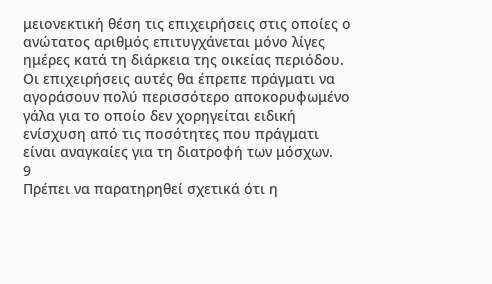μειονεκτική θέση τις επιχειρήσεις στις οποίες ο ανώτατος αριθμός επιτυγχάνεται μόνο λίγες ημέρες κατά τη διάρκεια της οικείας περιόδου. Οι επιχειρήσεις αυτές θα έπρεπε πράγματι να αγοράσουν πολύ περισσότερο αποκορυφωμένο γάλα για το οποίο δεν χορηγείται ειδική ενίσχυση από τις ποσότητες που πράγματι είναι αναγκαίες για τη διατροφή των μόσχων.
9
Πρέπει να παρατηρηθεί σχετικά ότι η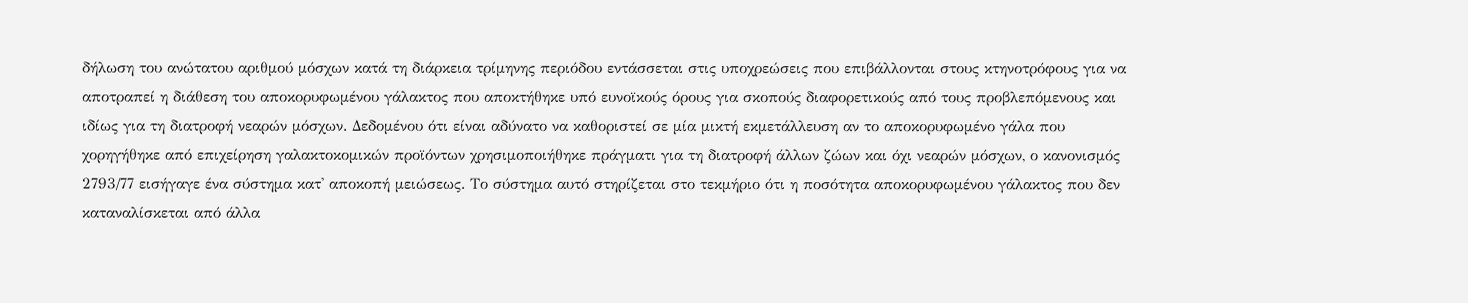δήλωση του ανώτατου αριθμού μόσχων κατά τη διάρκεια τρίμηνης περιόδου εντάσσεται στις υποχρεώσεις που επιβάλλονται στους κτηνοτρόφους για να αποτραπεί η διάθεση του αποκορυφωμένου γάλακτος που αποκτήθηκε υπό ευνοϊκούς όρους για σκοπούς διαφορετικούς από τους προβλεπόμενους και ιδίως για τη διατροφή νεαρών μόσχων. Δεδομένου ότι είναι αδύνατο να καθοριστεί σε μία μικτή εκμετάλλευση αν το αποκορυφωμένο γάλα που χορηγήθηκε από επιχείρηση γαλακτοκομικών προϊόντων χρησιμοποιήθηκε πράγματι για τη διατροφή άλλων ζώων και όχι νεαρών μόσχων, ο κανονισμός 2793/77 εισήγαγε ένα σύστημα κατ' αποκοπή μειώσεως. Το σύστημα αυτό στηρίζεται στο τεκμήριο ότι η ποσότητα αποκορυφωμένου γάλακτος που δεν καταναλίσκεται από άλλα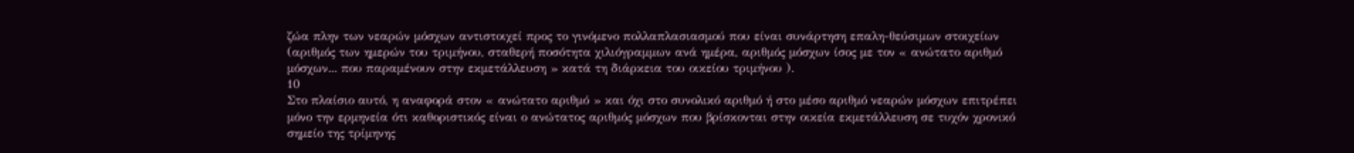ζώα πλην των νεαρών μόσχων αντιστοιχεί προς το γινόμενο πολλαπλασιασμού που είναι συνάρτηση επαλη-θεύσιμων στοιχείων (αριθμός των ημερών του τριμήνου, σταθερή ποσότητα χιλιόγραμμων ανά ημέρα, αριθμός μόσχων ίσος με τον « ανώτατο αριθμό μόσχων... που παραμένουν στην εκμετάλλευση » κατά τη διάρκεια του οικείου τριμήνου ).
10
Στο πλαίσιο αυτό, η αναφορά στον « ανώτατο αριθμό » και όχι στο συνολικό αριθμό ή στο μέσο αριθμό νεαρών μόσχων επιτρέπει μόνο την ερμηνεία ότι καθοριστικός είναι ο ανώτατος αριθμός μόσχων που βρίσκονται στην οικεία εκμετάλλευση σε τυχόν χρονικό σημείο της τρίμηνης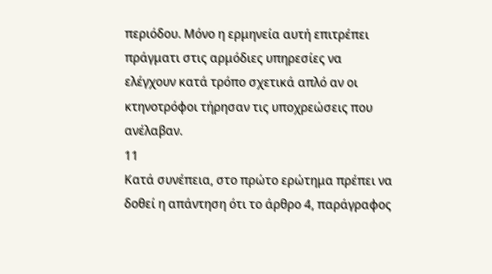περιόδου. Μόνο η ερμηνεία αυτή επιτρέπει πράγματι στις αρμόδιες υπηρεσίες να ελέγχουν κατά τρόπο σχετικά απλό αν οι κτηνοτρόφοι τήρησαν τις υποχρεώσεις που ανέλαβαν.
11
Κατά συνέπεια, στο πρώτο ερώτημα πρέπει να δοθεί η απάντηση ότι το άρθρο 4, παράγραφος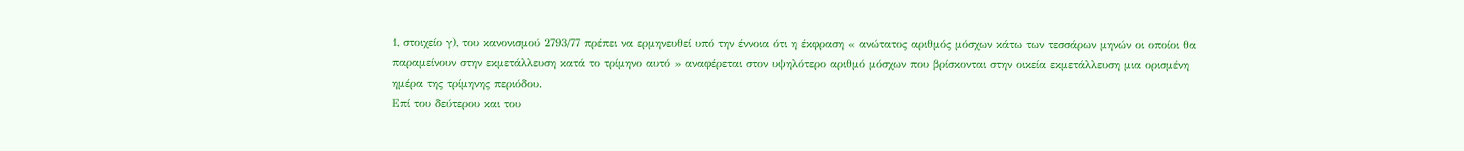1, στοιχείο γ), του κανονισμού 2793/77 πρέπει να ερμηνευθεί υπό την έννοια ότι η έκφραση « ανώτατος αριθμός μόσχων κάτω των τεσσάρων μηνών οι οποίοι θα παραμείνουν στην εκμετάλλευση κατά το τρίμηνο αυτό » αναφέρεται στον υψηλότερο αριθμό μόσχων που βρίσκονται στην οικεία εκμετάλλευση μια ορισμένη ημέρα της τρίμηνης περιόδου.
Επί του δεύτερου και του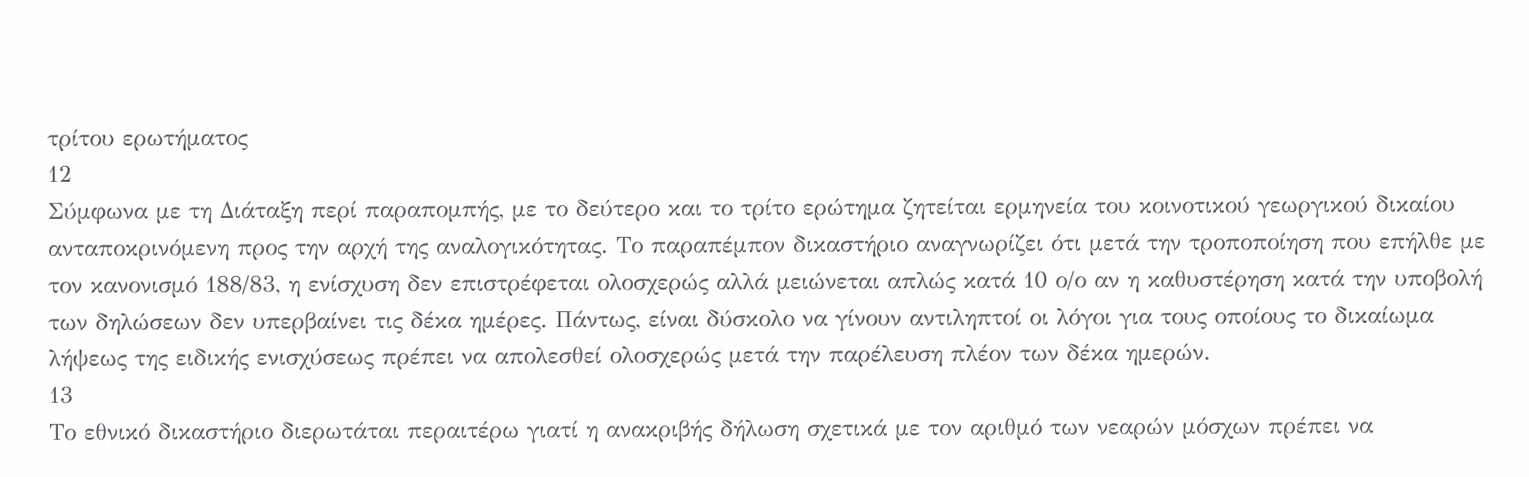τρίτου ερωτήματος
12
Σύμφωνα με τη Διάταξη περί παραπομπής, με το δεύτερο και το τρίτο ερώτημα ζητείται ερμηνεία του κοινοτικού γεωργικού δικαίου ανταποκρινόμενη προς την αρχή της αναλογικότητας. Το παραπέμπον δικαστήριο αναγνωρίζει ότι μετά την τροποποίηση που επήλθε με τον κανονισμό 188/83, η ενίσχυση δεν επιστρέφεται ολοσχερώς αλλά μειώνεται απλώς κατά 10 ο/ο αν η καθυστέρηση κατά την υποβολή των δηλώσεων δεν υπερβαίνει τις δέκα ημέρες. Πάντως, είναι δύσκολο να γίνουν αντιληπτοί οι λόγοι για τους οποίους το δικαίωμα λήψεως της ειδικής ενισχύσεως πρέπει να απολεσθεί ολοσχερώς μετά την παρέλευση πλέον των δέκα ημερών.
13
Το εθνικό δικαστήριο διερωτάται περαιτέρω γιατί η ανακριβής δήλωση σχετικά με τον αριθμό των νεαρών μόσχων πρέπει να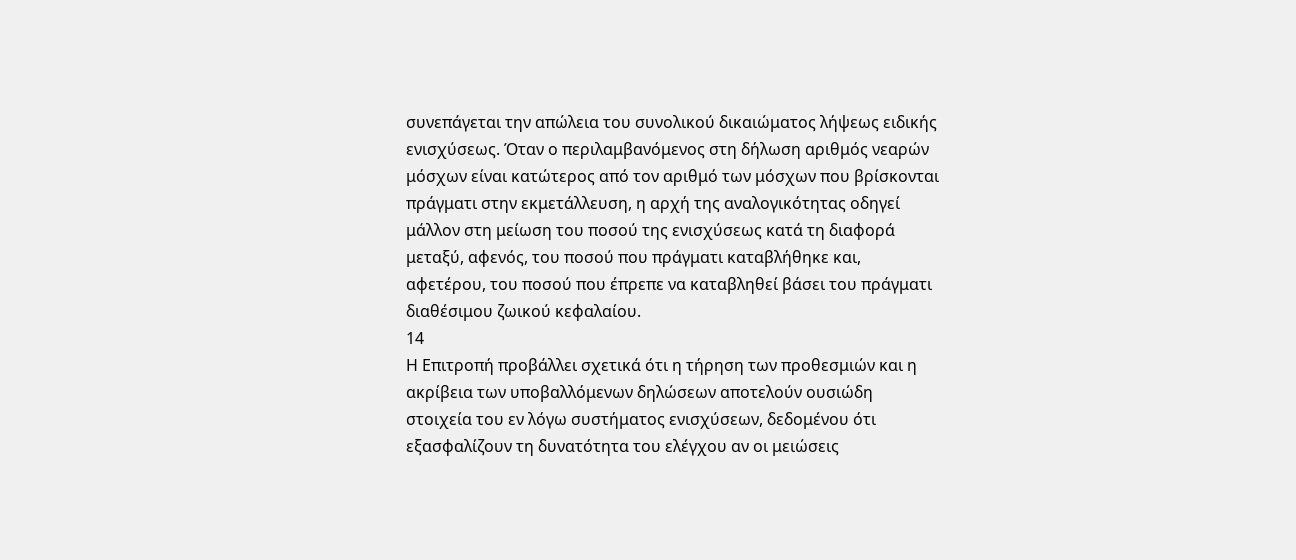συνεπάγεται την απώλεια του συνολικού δικαιώματος λήψεως ειδικής ενισχύσεως. Όταν ο περιλαμβανόμενος στη δήλωση αριθμός νεαρών μόσχων είναι κατώτερος από τον αριθμό των μόσχων που βρίσκονται πράγματι στην εκμετάλλευση, η αρχή της αναλογικότητας οδηγεί μάλλον στη μείωση του ποσού της ενισχύσεως κατά τη διαφορά μεταξύ, αφενός, του ποσού που πράγματι καταβλήθηκε και, αφετέρου, του ποσού που έπρεπε να καταβληθεί βάσει του πράγματι διαθέσιμου ζωικού κεφαλαίου.
14
Η Επιτροπή προβάλλει σχετικά ότι η τήρηση των προθεσμιών και η ακρίβεια των υποβαλλόμενων δηλώσεων αποτελούν ουσιώδη στοιχεία του εν λόγω συστήματος ενισχύσεων, δεδομένου ότι εξασφαλίζουν τη δυνατότητα του ελέγχου αν οι μειώσεις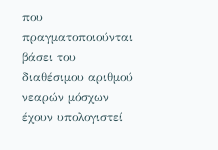που πραγματοποιούνται βάσει του διαθέσιμου αριθμού νεαρών μόσχων έχουν υπολογιστεί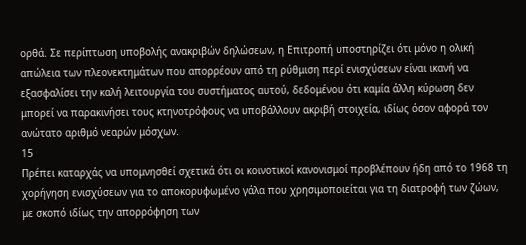ορθά. Σε περίπτωση υποβολής ανακριβών δηλώσεων, η Επιτροπή υποστηρίζει ότι μόνο η ολική απώλεια των πλεονεκτημάτων που απορρέουν από τη ρύθμιση περί ενισχύσεων είναι ικανή να εξασφαλίσει την καλή λειτουργία του συστήματος αυτού, δεδομένου ότι καμία άλλη κύρωση δεν μπορεί να παρακινήσει τους κτηνοτρόφους να υποβάλλουν ακριβή στοιχεία, ιδίως όσον αφορά τον ανώτατο αριθμό νεαρών μόσχων.
15
Πρέπει καταρχάς να υπομνησθεί σχετικά ότι οι κοινοτικοί κανονισμοί προβλέπουν ήδη από το 1968 τη χορήγηση ενισχύσεων για το αποκορυφωμένο γάλα που χρησιμοποιείται για τη διατροφή των ζώων, με σκοπό ιδίως την απορρόφηση των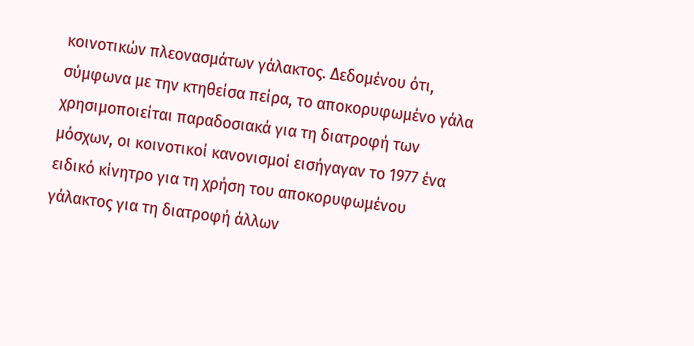κοινοτικών πλεονασμάτων γάλακτος. Δεδομένου ότι, σύμφωνα με την κτηθείσα πείρα, το αποκορυφωμένο γάλα χρησιμοποιείται παραδοσιακά για τη διατροφή των μόσχων, οι κοινοτικοί κανονισμοί εισήγαγαν το 1977 ένα ειδικό κίνητρο για τη χρήση του αποκορυφωμένου γάλακτος για τη διατροφή άλλων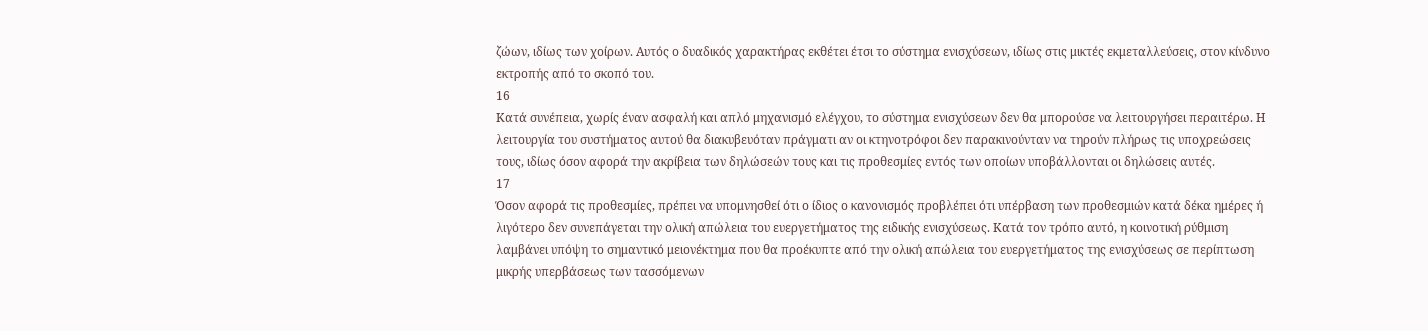ζώων, ιδίως των χοίρων. Αυτός ο δυαδικός χαρακτήρας εκθέτει έτσι το σύστημα ενισχύσεων, ιδίως στις μικτές εκμεταλλεύσεις, στον κίνδυνο εκτροπής από το σκοπό του.
16
Κατά συνέπεια, χωρίς έναν ασφαλή και απλό μηχανισμό ελέγχου, το σύστημα ενισχύσεων δεν θα μπορούσε να λειτουργήσει περαιτέρω. Η λειτουργία του συστήματος αυτού θα διακυβευόταν πράγματι αν οι κτηνοτρόφοι δεν παρακινούνταν να τηρούν πλήρως τις υποχρεώσεις τους, ιδίως όσον αφορά την ακρίβεια των δηλώσεών τους και τις προθεσμίες εντός των οποίων υποβάλλονται οι δηλώσεις αυτές.
17
Όσον αφορά τις προθεσμίες, πρέπει να υπομνησθεί ότι ο ίδιος ο κανονισμός προβλέπει ότι υπέρβαση των προθεσμιών κατά δέκα ημέρες ή λιγότερο δεν συνεπάγεται την ολική απώλεια του ευεργετήματος της ειδικής ενισχύσεως. Κατά τον τρόπο αυτό, η κοινοτική ρύθμιση λαμβάνει υπόψη το σημαντικό μειονέκτημα που θα προέκυπτε από την ολική απώλεια του ευεργετήματος της ενισχύσεως σε περίπτωση μικρής υπερβάσεως των τασσόμενων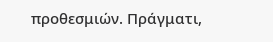προθεσμιών. Πράγματι,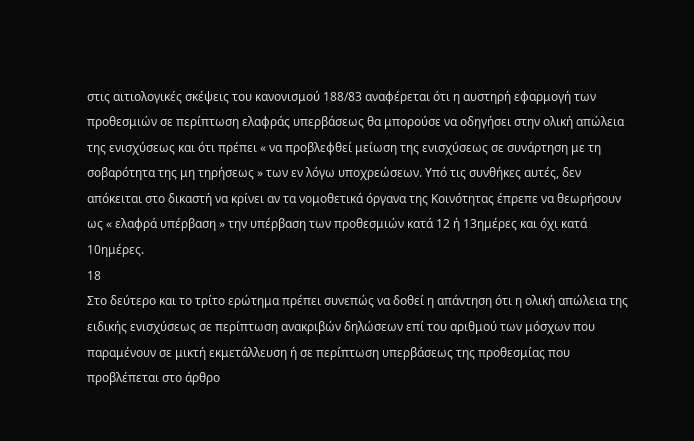στις αιτιολογικές σκέψεις του κανονισμού 188/83 αναφέρεται ότι η αυστηρή εφαρμογή των προθεσμιών σε περίπτωση ελαφράς υπερβάσεως θα μπορούσε να οδηγήσει στην ολική απώλεια της ενισχύσεως και ότι πρέπει « να προβλεφθεί μείωση της ενισχύσεως σε συνάρτηση με τη σοβαρότητα της μη τηρήσεως » των εν λόγω υποχρεώσεων. Υπό τις συνθήκες αυτές, δεν απόκειται στο δικαστή να κρίνει αν τα νομοθετικά όργανα της Κοινότητας έπρεπε να θεωρήσουν ως « ελαφρά υπέρβαση » την υπέρβαση των προθεσμιών κατά 12 ή 13ημέρες και όχι κατά 10ημέρες.
18
Στο δεύτερο και το τρίτο ερώτημα πρέπει συνεπώς να δοθεί η απάντηση ότι η ολική απώλεια της ειδικής ενισχύσεως σε περίπτωση ανακριβών δηλώσεων επί του αριθμού των μόσχων που παραμένουν σε μικτή εκμετάλλευση ή σε περίπτωση υπερβάσεως της προθεσμίας που προβλέπεται στο άρθρο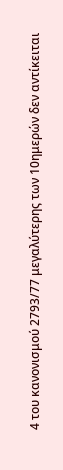4 του κανονισμού 2793/77 μεγαλύτερης των 10ημερών δεν αντίκειται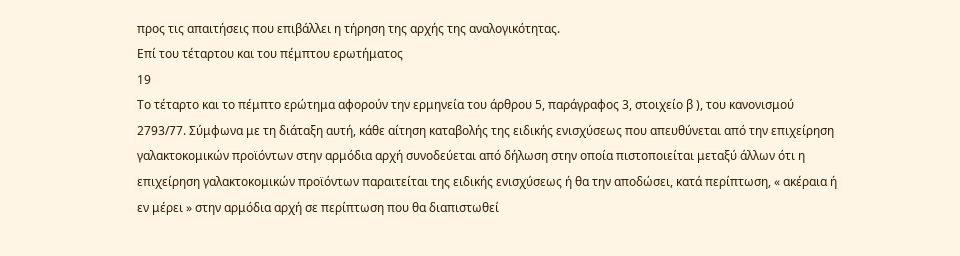προς τις απαιτήσεις που επιβάλλει η τήρηση της αρχής της αναλογικότητας.
Επί του τέταρτου και του πέμπτου ερωτήματος
19
Το τέταρτο και το πέμπτο ερώτημα αφορούν την ερμηνεία του άρθρου 5, παράγραφος 3, στοιχείο β ), του κανονισμού 2793/77. Σύμφωνα με τη διάταξη αυτή, κάθε αίτηση καταβολής της ειδικής ενισχύσεως που απευθύνεται από την επιχείρηση γαλακτοκομικών προϊόντων στην αρμόδια αρχή συνοδεύεται από δήλωση στην οποία πιστοποιείται μεταξύ άλλων ότι η επιχείρηση γαλακτοκομικών προϊόντων παραιτείται της ειδικής ενισχύσεως ή θα την αποδώσει, κατά περίπτωση, « ακέραια ή εν μέρει » στην αρμόδια αρχή σε περίπτωση που θα διαπιστωθεί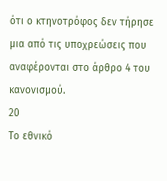ότι ο κτηνοτρόφος δεν τήρησε μια από τις υποχρεώσεις που αναφέρονται στο άρθρο 4 του κανονισμού.
20
Το εθνικό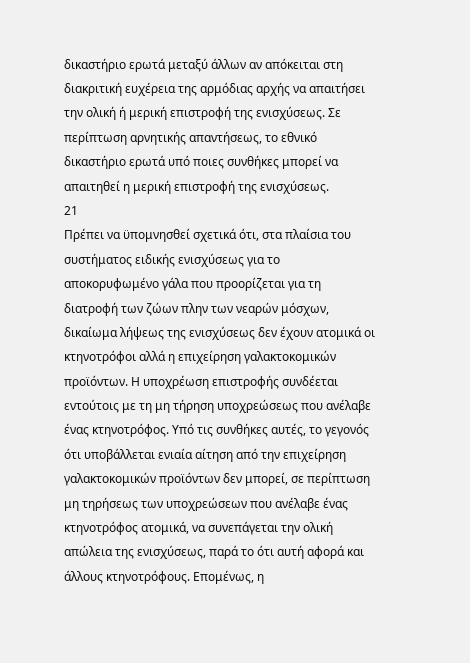δικαστήριο ερωτά μεταξύ άλλων αν απόκειται στη διακριτική ευχέρεια της αρμόδιας αρχής να απαιτήσει την ολική ή μερική επιστροφή της ενισχύσεως. Σε περίπτωση αρνητικής απαντήσεως, το εθνικό δικαστήριο ερωτά υπό ποιες συνθήκες μπορεί να απαιτηθεί η μερική επιστροφή της ενισχύσεως.
21
Πρέπει να ϋπομνησθεί σχετικά ότι, στα πλαίσια του συστήματος ειδικής ενισχύσεως για το αποκορυφωμένο γάλα που προορίζεται για τη διατροφή των ζώων πλην των νεαρών μόσχων, δικαίωμα λήψεως της ενισχύσεως δεν έχουν ατομικά οι κτηνοτρόφοι αλλά η επιχείρηση γαλακτοκομικών προϊόντων. Η υποχρέωση επιστροφής συνδέεται εντούτοις με τη μη τήρηση υποχρεώσεως που ανέλαβε ένας κτηνοτρόφος. Υπό τις συνθήκες αυτές, το γεγονός ότι υποβάλλεται ενιαία αίτηση από την επιχείρηση γαλακτοκομικών προϊόντων δεν μπορεί, σε περίπτωση μη τηρήσεως των υποχρεώσεων που ανέλαβε ένας κτηνοτρόφος ατομικά, να συνεπάγεται την ολική απώλεια της ενισχύσεως, παρά το ότι αυτή αφορά και άλλους κτηνοτρόφους. Επομένως, η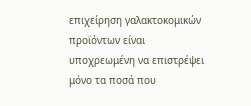επιχείρηση γαλακτοκομικών προϊόντων είναι υποχρεωμένη να επιστρέψει μόνο τα ποσά που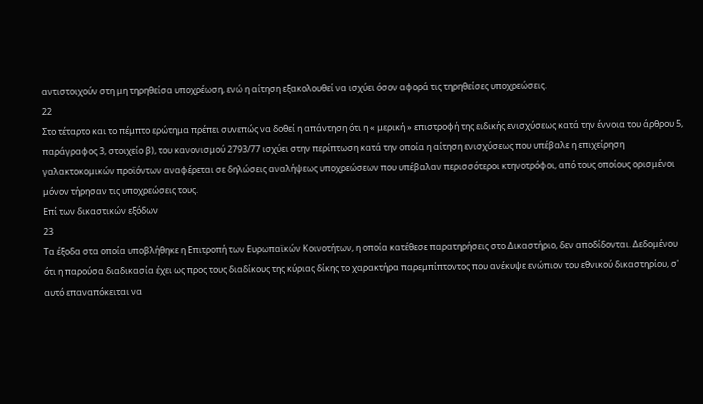αντιστοιχούν στη μη τηρηθείσα υποχρέωση, ενώ η αίτηση εξακολουθεί να ισχύει όσον αφορά τις τηρηθείσες υποχρεώσεις.
22
Στο τέταρτο και το πέμπτο ερώτημα πρέπει συνεπώς να δοθεί η απάντηση ότι η « μερική » επιστροφή της ειδικής ενισχύσεως κατά την έννοια του άρθρου 5, παράγραφος 3, στοιχείο β), του κανονισμού 2793/77 ισχύει στην περίπτωση κατά την οποία η αίτηση ενισχύσεως που υπέβαλε η επιχείρηση γαλακτοκομικών προϊόντων αναφέρεται σε δηλώσεις αναλήψεως υποχρεώσεων που υπέβαλαν περισσότεροι κτηνοτρόφοι, από τους οποίους ορισμένοι μόνον τήρησαν τις υποχρεώσεις τους.
Επί των δικαστικών εξόδων
23
Τα έξοδα στα οποία υποβλήθηκε η Επιτροπή των Ευρωπαϊκών Κοινοτήτων, η οποία κατέθεσε παρατηρήσεις στο Δικαστήριο, δεν αποδίδονται. Δεδομένου ότι η παρούσα διαδικασία έχει ως προς τους διαδίκους της κύριας δίκης το χαρακτήρα παρεμπίπτοντος που ανέκυψε ενώπιον του εθνικού δικαστηρίου, σ' αυτό επαναπόκειται να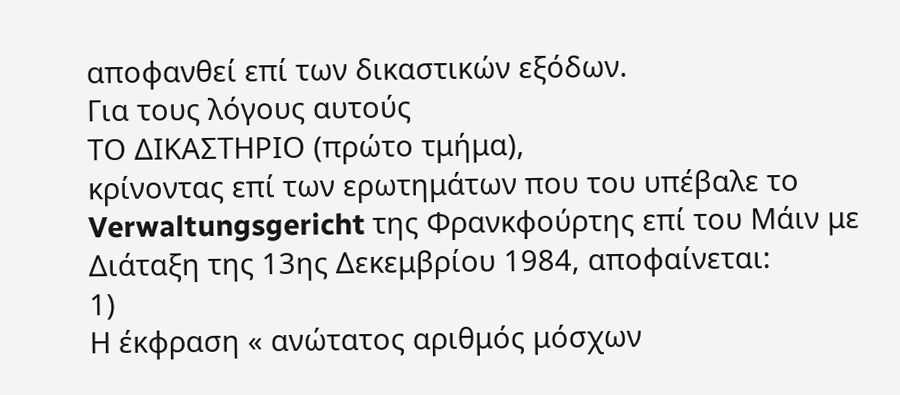αποφανθεί επί των δικαστικών εξόδων.
Για τους λόγους αυτούς
ΤΟ ΔΙΚΑΣΤΗΡΙΟ (πρώτο τμήμα),
κρίνοντας επί των ερωτημάτων που του υπέβαλε το Verwaltungsgericht της Φρανκφούρτης επί του Μάιν με Διάταξη της 13ης Δεκεμβρίου 1984, αποφαίνεται:
1)
Η έκφραση « ανώτατος αριθμός μόσχων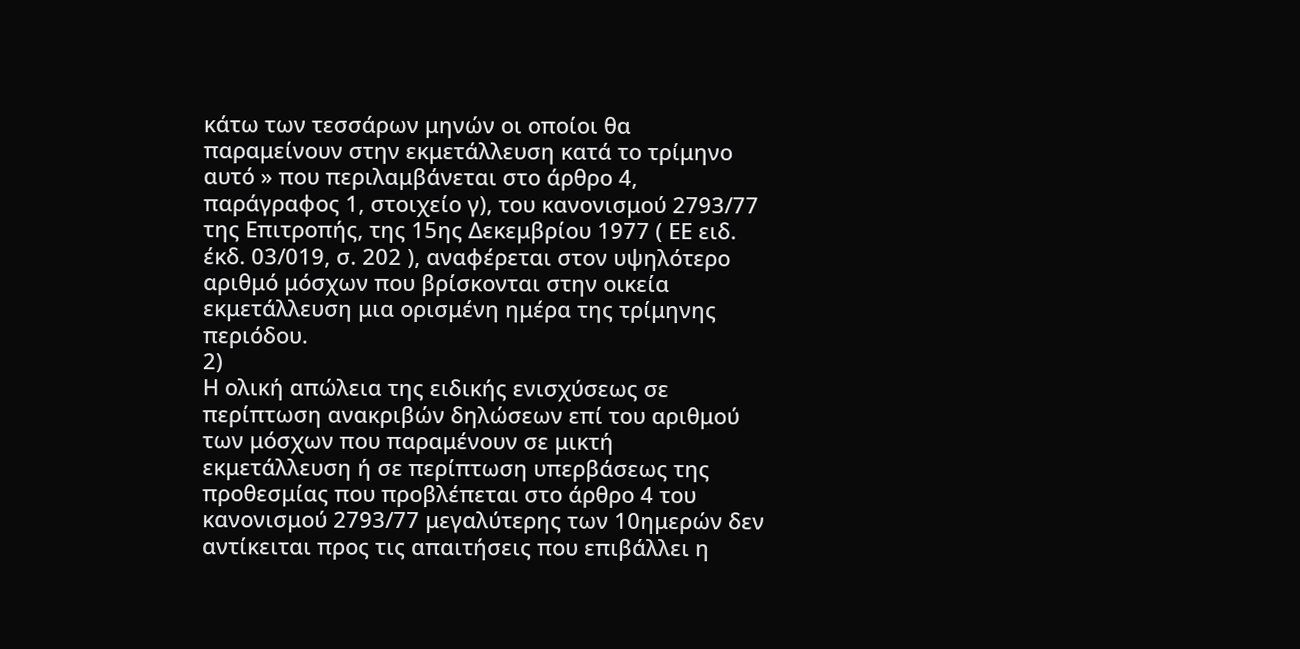κάτω των τεσσάρων μηνών οι οποίοι θα παραμείνουν στην εκμετάλλευση κατά το τρίμηνο αυτό » που περιλαμβάνεται στο άρθρο 4, παράγραφος 1, στοιχείο γ), του κανονισμού 2793/77 της Επιτροπής, της 15ης Δεκεμβρίου 1977 ( ΕΕ ειδ. έκδ. 03/019, σ. 202 ), αναφέρεται στον υψηλότερο αριθμό μόσχων που βρίσκονται στην οικεία εκμετάλλευση μια ορισμένη ημέρα της τρίμηνης περιόδου.
2)
Η ολική απώλεια της ειδικής ενισχύσεως σε περίπτωση ανακριβών δηλώσεων επί του αριθμού των μόσχων που παραμένουν σε μικτή εκμετάλλευση ή σε περίπτωση υπερβάσεως της προθεσμίας που προβλέπεται στο άρθρο 4 του κανονισμού 2793/77 μεγαλύτερης των 10ημερών δεν αντίκειται προς τις απαιτήσεις που επιβάλλει η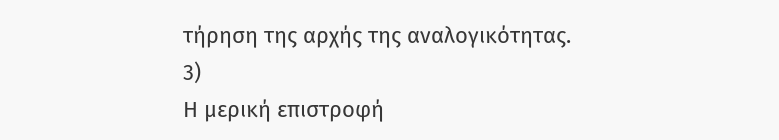τήρηση της αρχής της αναλογικότητας.
3)
Η μερική επιστροφή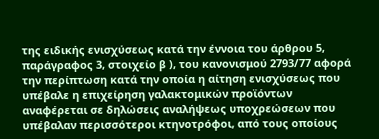της ειδικής ενισχύσεως κατά την έννοια του άρθρου 5, παράγραφος 3, στοιχείο β ), του κανονισμού 2793/77 αφορά την περίπτωση κατά την οποία η αίτηση ενισχύσεως που υπέβαλε η επιχείρηση γαλακτομικών προϊόντων αναφέρεται σε δηλώσεις αναλήψεως υποχρεώσεων που υπέβαλαν περισσότεροι κτηνοτρόφοι, από τους οποίους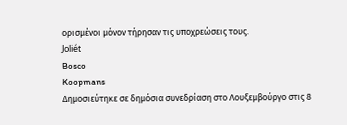ορισμένοι μόνον τήρησαν τις υποχρεώσεις τους.
Joliét
Bosco
Koopmans
Δημοσιεύτηκε σε δημόσια συνεδρίαση στο Λουξεμβούργο στις 8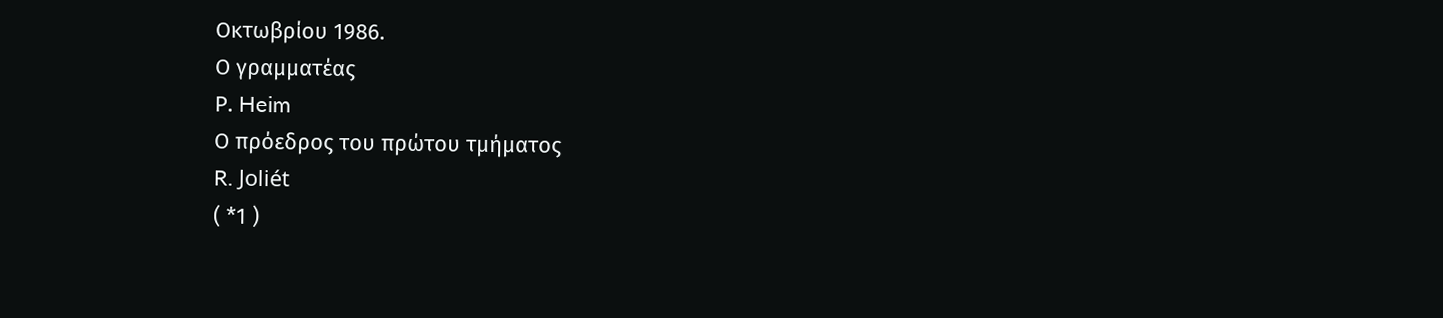Οκτωβρίου 1986.
Ο γραμματέας
Ρ. Heim
Ο πρόεδρος του πρώτου τμήματος
R. Joliét
( *1 )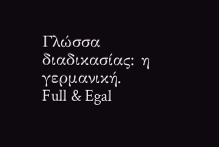Γλώσσα διαδικασίας: η γερμανική.
Full & Egal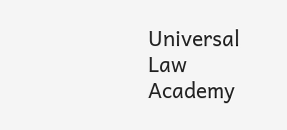Universal Law Academy